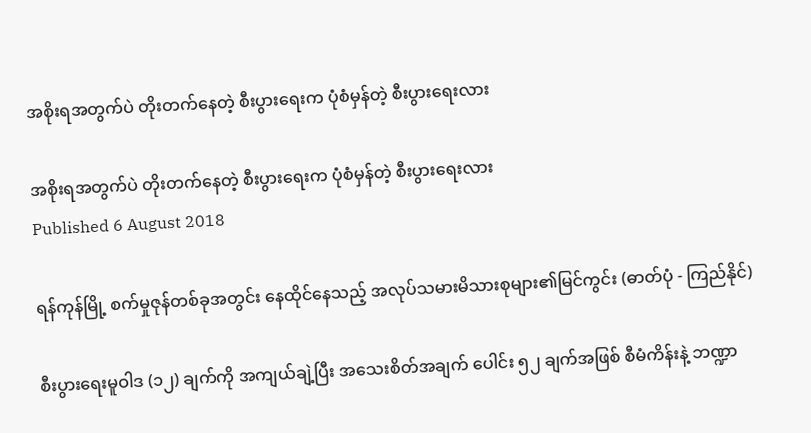အစိုးရအတွက်ပဲ တိုးတက်နေတဲ့ စီးပွားရေးက ပုံစံမှန်တဲ့ စီးပွားရေးလား

အစိုးရအတွက်ပဲ တိုးတက်နေတဲ့ စီးပွားရေးက ပုံစံမှန်တဲ့ စီးပွားရေးလား
Published 6 August 2018

ရန်ကုန်မြို့ စက်မှုဇုန်တစ်ခုအတွင်း နေထိုင်နေသည့် အလုပ်သမားမိသားစုများ၏မြင်ကွင်း (ဓာတ်ပုံ - ကြည်နိုင်)

စီးပွားရေးမူဝါဒ (၁၂) ချက်ကို အကျယ်ချဲ့ပြီး အသေးစိတ်အချက် ပေါင်း ၅၂ ချက်အဖြစ် စီမံကိန်းနဲ့ ဘဏ္ဍာ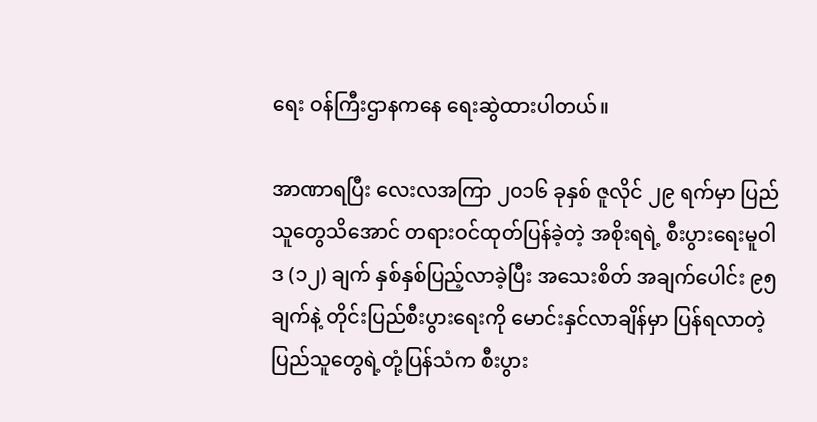ရေး ဝန်ကြီးဌာနကနေ ရေးဆွဲထားပါတယ်။

အာဏာရပြီး လေးလအကြာ ၂၀၁၆ ခုနှစ် ဇူလိုင် ၂၉ ရက်မှာ ပြည်သူတွေသိအောင် တရားဝင်ထုတ်ပြန်ခဲ့တဲ့ အစိုးရရဲ့ စီးပွားရေးမူဝါဒ (၁၂) ချက် နှစ်နှစ်ပြည့်လာခဲ့ပြီး အသေးစိတ် အချက်ပေါင်း ၉၅ ချက်နဲ့ တိုင်းပြည်စီးပွားရေးကို မောင်းနှင်လာချိန်မှာ ပြန်ရလာတဲ့ ပြည်သူတွေရဲ့တုံ့ပြန်သံက စီးပွား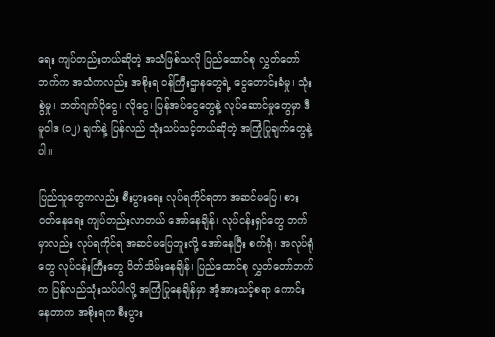ရေး ကျပ်တည်းတယ်ဆိုတဲ့ အသံဖြစ်သလို ပြည်ထောင်စု လွှတ်တော်ဘက်က အသံကလည်း အစိုးရ ဝန်ကြီးဌာနတွေရဲ့ ငွေတောင်းခံမှု၊ သုံးစွဲမှု၊ ဘတ်ဂျက်ပိုငွေ၊ လိုငွေ၊ ပြန်အပ်ငွေတွေနဲ့ လုပ်ဆောင်မှုတွေမှာ ဒီမူဝါဒ (၁၂) ချက်နဲ့ ပြန်လည် သုံးသပ်သင့်တယ်ဆိုတဲ့ အကြုံပြုချက်တွေနဲ့ပါ။

ပြည်သူတွေကလည်း စီးပွားရေး လုပ်ရကိုင်ရတာ အဆင်မပြေ၊ စားဝတ်နေရေး ကျပ်တည်းလာတယ် အော်နေချိန်၊ လုပ်ငန်းရှင်တွေ ဘက်မှာလည်း လုပ်ရကိုင်ရ အဆင်မပြေဘူးလို့ အော်နေပြီး စက်ရုံ၊ အလုပ်ရုံတွေ လုပ်ငန်းကြီးတွေ ပိတ်သိမ်းနေချိန်၊ ပြည်ထောင်စု လွှတ်တော်ဘက်က ပြန်လည်သုံးသပ်ပါလို့ အကြံပြုနေချိန်မှာ အံ့အားသင့်စရာ ကောင်းနေတာက အစိုးရက စီးပွား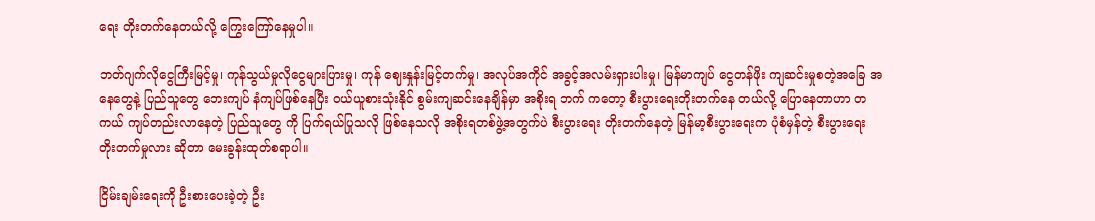ရေး တိုးတက်နေတယ်လို့ ကြွေးကြော်နေမှုပါ။

ဘတ်ဂျက်လိုငွေကြီးမြင့်မှု၊ ကုန်သွယ်မှုလိုငွေများပြားမှု၊ ကုန် ဈေးနှုန်းမြင့်တက်မှု၊ အလုပ်အကိုင် အခွင့်အလမ်းရှားပါးမှု၊ မြန်မာကျပ် ငွေတန်ဖိုး ကျဆင်းမှုစတဲ့အခြေ အနေတွေနဲ့ ပြည်သူတွေ ဘေးကျပ် နံကျပ်ဖြစ်နေပြီး ဝယ်ယူစားသုံးနိုင် စွမ်းကျဆင်းနေချိန်မှာ အစိုးရ ဘက် ကတော့ စီးပွားရေးတိုးတက်နေ တယ်လို့ ပြောနေတာဟာ တကယ် ကျပ်တည်းလာနေတဲ့ ပြည်သူတွေ ကို ပြက်ရယ်ပြုသလို ဖြစ်နေသလို အစိုးရတစ်ဖွဲ့အတွက်ပဲ စီးပွားရေး တိုးတက်နေတဲ့ မြန်မာ့စီးပွားရေးက ပုံစံမှန်တဲ့ စီးပွားရေးတိုးတက်မှုလား ဆိုတာ မေးခွန်းထုတ်စရာပါ။

ငြိမ်းချမ်းရေးကို ဦးစားပေးခဲ့တဲ့ ဦး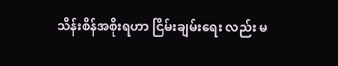သိန်းစိန်အစိုးရဟာ ငြိမ်းချမ်းရေး လည်း မ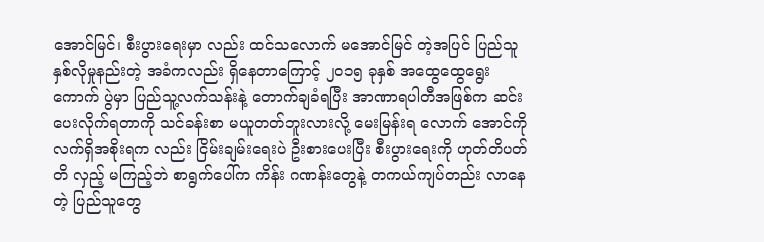အောင်မြင်၊ စီးပွားရေးမှာ လည်း ထင်သလောက် မအောင်မြင် တဲ့အပြင် ပြည်သူနှစ်လိုမှုနည်းတဲ့ အခံကလည်း ရှိနေတာကြောင့် ၂၀၁၅ ခုနှစ် အထွေထွေရွေးကောက် ပွဲမှာ ပြည်သူ့လက်သန်းနဲ့ တောက်ချခံရပြီး အာဏာရပါတီအဖြစ်က ဆင်းပေးလိုက်ရတာကို သင်ခန်းစာ မယူတတ်ဘူးလားလို့ မေးမြန်းရ လောက် အောင်ကို  လက်ရှိအစိုးရက လည်း ငြိမ်းချမ်းရေးပဲ ဦးစားပေးပြီး စီးပွားရေးကို ဟုတ်တိပတ်တိ လှည့် မကြည့်ဘဲ စာရွက်ပေါ်က ကိန်း ဂဏန်းတွေနဲ့ တကယ်ကျပ်တည်း လာနေတဲ့ ပြည်သူတွေ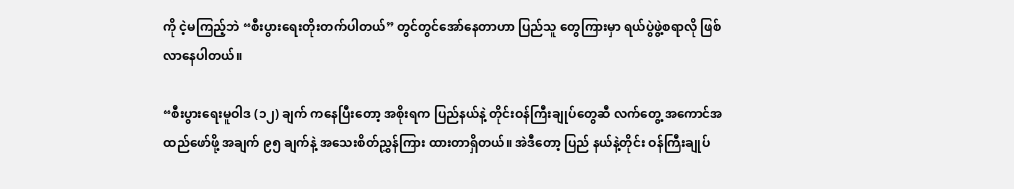ကို ငဲ့မကြည့်ဘဲ “စီးပွားရေးတိုးတက်ပါတယ်” တွင်တွင်အော်နေတာဟာ ပြည်သူ တွေကြားမှာ ရယ်ပွဲဖွဲ့စရာလို ဖြစ်လာနေပါတယ်။

“စီးပွားရေးမူဝါဒ (၁၂) ချက် ကနေပြီးတော့ အစိုးရက ပြည်နယ်နဲ့ တိုင်းဝန်ကြီးချုပ်တွေဆီ လက်တွေ့ အကောင်အထည်ဖော်ဖို့ အချက် ၉၅ ချက်နဲ့ အသေးစိတ်ညွှန်ကြား ထားတာရှိတယ်။ အဲဒီတော့ ပြည် နယ်နဲ့တိုင်း ဝန်ကြီးချုပ်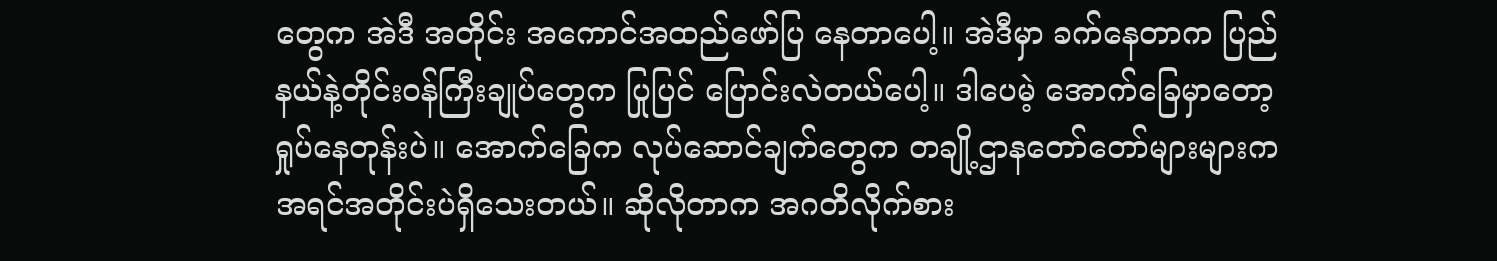တွေက အဲဒီ အတိုင်း အကောင်အထည်ဖော်ပြ နေတာပေါ့။ အဲဒီမှာ ခက်နေတာက ပြည်နယ်နဲ့တိုင်းဝန်ကြီးချုပ်တွေက ပြုပြင် ပြောင်းလဲတယ်ပေါ့။ ဒါပေမဲ့ အောက်ခြေမှာတော့ ရှုပ်နေတုန်းပဲ။ အောက်ခြေက လုပ်ဆောင်ချက်တွေက တချို့ဌာနတော်တော်များများက အရင်အတိုင်းပဲရှိသေးတယ်။ ဆိုလိုတာက အဂတိလိုက်စား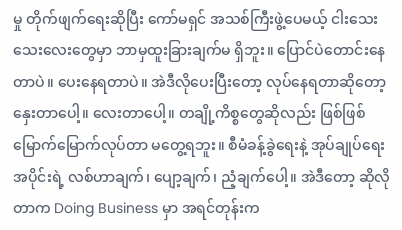မှု တိုက်ဖျက်ရေးဆိုပြီး ကော်မရှင် အသစ်ကြီးဖွဲ့ပေမယ့် ငါးသေးသေးလေးတွေမှာ ဘာမှထူးခြားချက်မ ရှိဘူး။ ပြောင်ပဲတောင်းနေတာပဲ။ ပေးနေရတာပဲ။ အဲဒီလိုပေးပြီးတော့ လုပ်နေရတာဆိုတော့ နှေးတာပေါ့။ လေးတာပေါ့။ တချို့ကိစ္စတွေဆိုလည်း ဖြစ်ဖြစ်မြောက်မြောက်လုပ်တာ မတွေ့ရဘူး။ စီမံခန့်ခွဲရေးနဲ့ အုပ်ချုပ်ရေးအပိုင်းရဲ့ လစ်ဟာချက်၊ ပျော့ချက်၊ ညံ့ချက်ပေါ့။ အဲဒီတော့ ဆိုလိုတာက Doing Business မှာ အရင်တုန်းက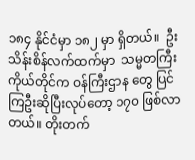၁၈၄ နိုင်ငံမှာ ၁၈၂ မှာ ရှိတယ်။  ဦးသိန်းစိန်လက်ထက်မှာ  သမ္မတကြီးကိုယ်တိုင်က ဝန်ကြီးဌာန တွေ ပြင်ကြဦးဆိုပြီးလုပ်တော့ ၁၇၀ ဖြစ်လာတယ်။ တိုးတက်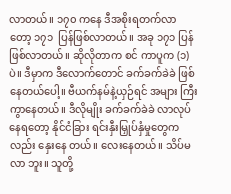လာတယ်။ ၁၇၀ ကနေ ဒီအစိုးရတက်လာတော့ ၁၇၁  ပြန်ဖြစ်လာတယ်။ အခု ၁၇၁ ပြန်ဖြစ်လာတယ်။ ဆိုလိုတာက စင် ကာပူက (၁) ပဲ။ ဒီမှာက ဒီလောက်တောင် ခက်ခက်ခဲခဲ ဖြစ်နေတယ်ပေါ့။ ဗီယက်နမ်နဲ့ယှဉ်ရင် အများ ကြီးကွာနေတယ်။ ဒီလိုမျိုး ခက်ခက်ခဲခဲ လာလုပ်နေရတော့ နိုင်ငံခြား ရင်းနှီးမြှုပ်နှံမှုတွေကလည်း နှေးနေ တယ်။ လေးနေတယ်။ သိပ်မလာ ဘူး။ သူတို့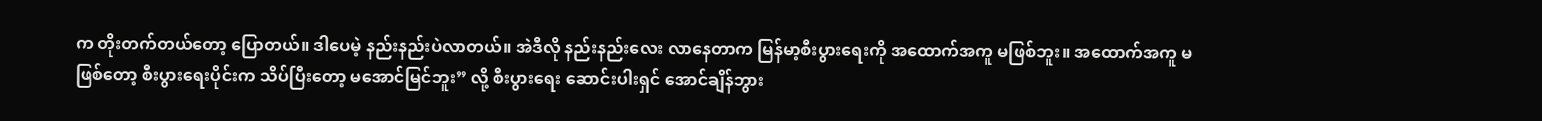က တိုးတက်တယ်တော့ ပြောတယ်။ ဒါပေမဲ့ နည်းနည်းပဲလာတယ်။ အဲဒီလို နည်းနည်းလေး လာနေတာက မြန်မာ့စီးပွားရေးကို အထောက်အကူ မဖြစ်ဘူး။ အထောက်အကူ မဖြစ်တော့ စီးပွားရေးပိုင်းက သိပ်ပြီးတော့ မအောင်မြင်ဘူး” လို့ စီးပွားရေး ဆောင်းပါးရှင် အောင်ချိန်ဘွား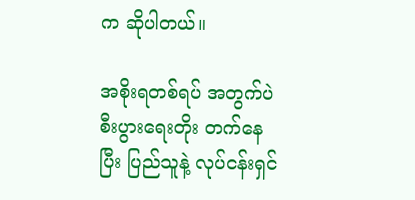က ဆိုပါတယ်။

အစိုးရတစ်ရပ် အတွက်ပဲ စီးပွားရေးတိုး တက်နေပြီး ပြည်သူနဲ့ လုပ်ငန်းရှင်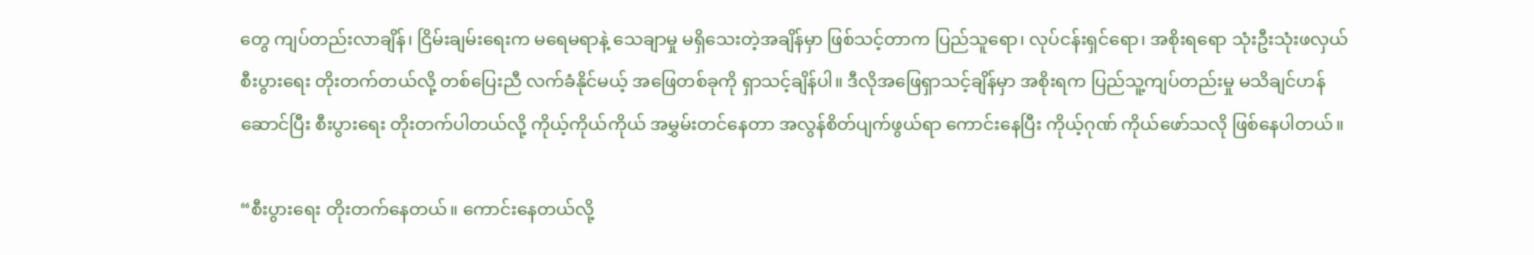တွေ ကျပ်တည်းလာချိန်၊ ငြိမ်းချမ်းရေးက မရေမရာနဲ့ သေချာမှု မရှိသေးတဲ့အချိန်မှာ ဖြစ်သင့်တာက ပြည်သူရော၊ လုပ်ငန်းရှင်ရော၊ အစိုးရရော သုံးဦးသုံးဖလှယ် စီးပွားရေး တိုးတက်တယ်လို့ တစ်ပြေးညီ လက်ခံနိုင်မယ့် အဖြေတစ်ခုကို ရှာသင့်ချိန်ပါ။ ဒီလိုအဖြေရှာသင့်ချိန်မှာ အစိုးရက ပြည်သူ့ကျပ်တည်းမှု မသိချင်ဟန်ဆောင်ပြီး စီးပွားရေး တိုးတက်ပါတယ်လို့ ကိုယ့်ကိုယ်ကိုယ် အမွှမ်းတင်နေတာ အလွန်စိတ်ပျက်ဖွယ်ရာ ကောင်းနေပြီး ကိုယ့်ဂုဏ် ကိုယ်ဖော်သလို ဖြစ်နေပါတယ်။

“စီးပွားရေး တိုးတက်နေတယ်။ ကောင်းနေတယ်လို့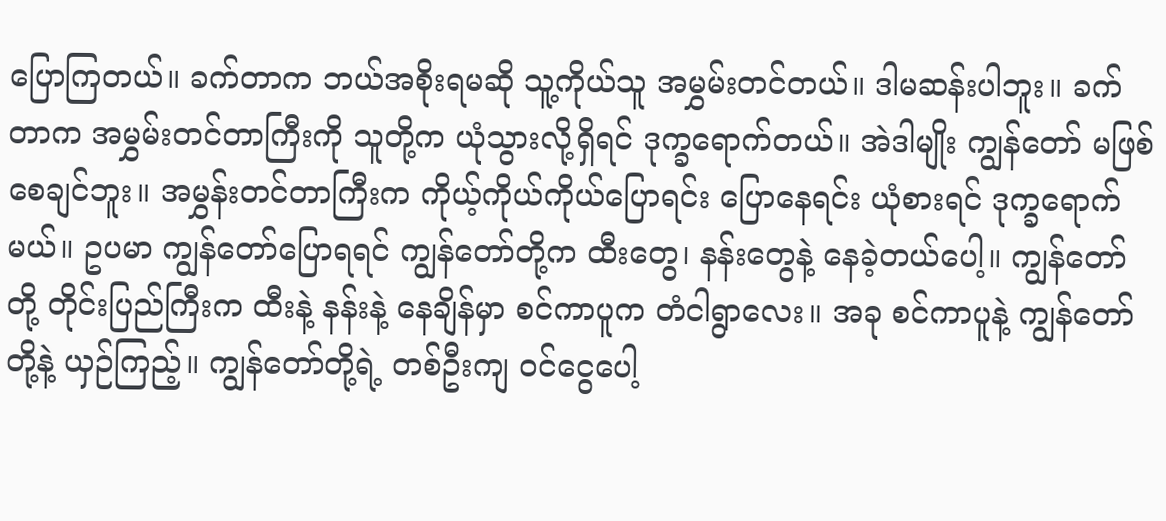ပြောကြတယ်။ ခက်တာက ဘယ်အစိုးရမဆို သူ့ကိုယ်သူ အမွှမ်းတင်တယ်။ ဒါမဆန်းပါဘူး။ ခက်တာက အမွှမ်းတင်တာကြီးကို သူတို့က ယုံသွားလို့ရှိရင် ဒုက္ခရောက်တယ်။ အဲဒါမျိုး ကျွန်တော် မဖြစ်စေချင်ဘူး။ အမွှန်းတင်တာကြီးက ကိုယ့်ကိုယ်ကိုယ်ပြောရင်း ပြောနေရင်း ယုံစားရင် ဒုက္ခရောက်မယ်။ ဥပမာ ကျွန်တော်ပြောရရင် ကျွန်တော်တို့က ထီးတွေ၊ နန်းတွေနဲ့ နေခဲ့တယ်ပေါ့။ ကျွန်တော်တို့ တိုင်းပြည်ကြီးက ထီးနဲ့ နန်းနဲ့ နေချိန်မှာ စင်ကာပူက တံငါရွာလေး။ အခု စင်ကာပူနဲ့ ကျွန်တော်တို့နဲ့ ယှဉ်ကြည့်။ ကျွန်တော်တို့ရဲ့ တစ်ဦးကျ ဝင်ငွေပေါ့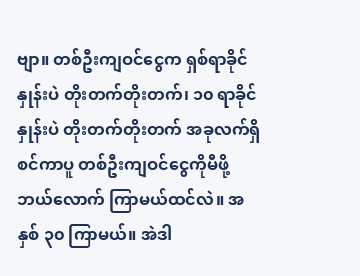ဗျာ။ တစ်ဦးကျဝင်ငွေက ရှစ်ရာခိုင်နှုန်းပဲ တိုးတက်တိုးတက်၊ ၁၀ ရာခိုင်နှုန်းပဲ တိုးတက်တိုးတက် အခုလက်ရှိ စင်ကာပူ တစ်ဦးကျဝင်ငွေကိုမီဖို့ ဘယ်လောက် ကြာမယ်ထင်လဲ။ အနှစ် ၃၀ ကြာမယ်။ အဲဒါ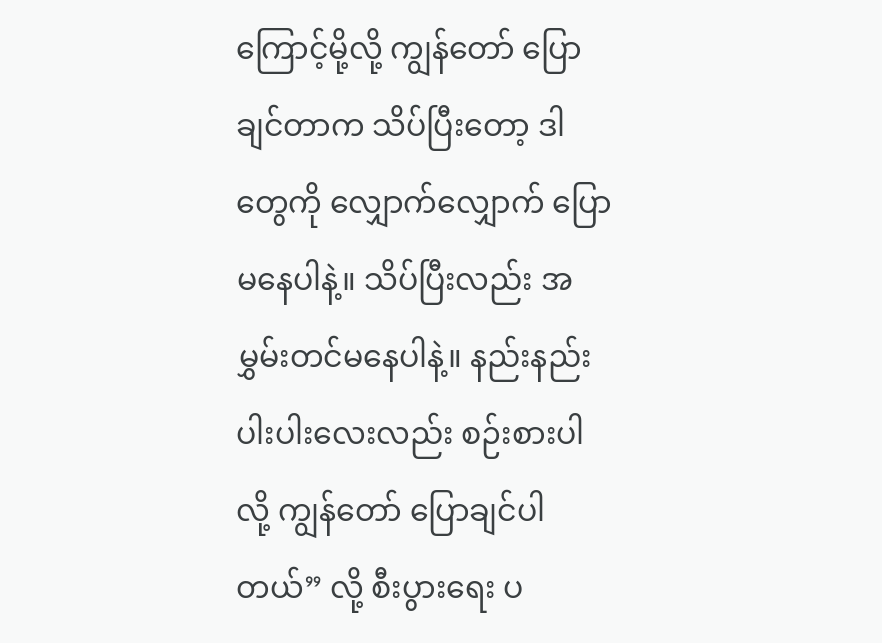ကြောင့်မို့လို့ ကျွန်တော် ပြောချင်တာက သိပ်ပြီးတော့ ဒါတွေကို လျှောက်လျှောက် ပြောမနေပါနဲ့။ သိပ်ပြီးလည်း အမွှမ်းတင်မနေပါနဲ့။ နည်းနည်းပါးပါးလေးလည်း စဉ်းစားပါလို့ ကျွန်တော် ပြောချင်ပါတယ်” လို့ စီးပွားရေး ပ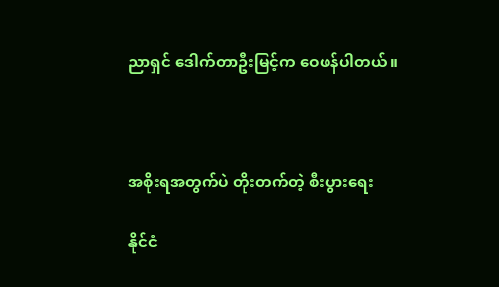ညာရှင် ဒေါက်တာဦးမြင့်က ဝေဖန်ပါတယ်။



အစိုးရအတွက်ပဲ တိုးတက်တဲ့ စီးပွားရေး

နိုင်ငံ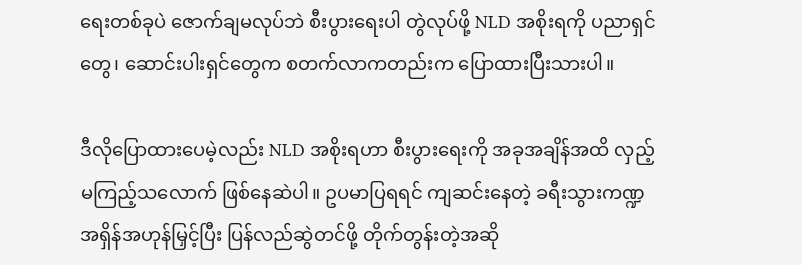ရေးတစ်ခုပဲ ဇောက်ချမလုပ်ဘဲ စီးပွားရေးပါ တွဲလုပ်ဖို့ NLD အစိုးရကို ပညာရှင်တွေ၊ ဆောင်းပါးရှင်တွေက စတက်လာကတည်းက ပြောထားပြီးသားပါ။

ဒီလိုပြောထားပေမဲ့လည်း NLD အစိုးရဟာ စီးပွားရေးကို အခုအချိန်အထိ လှည့်မကြည့်သလောက် ဖြစ်နေဆဲပါ။ ဥပမာပြရရင် ကျဆင်းနေတဲ့ ခရီးသွားကဏ္ဍ အရှိန်အဟုန်မြှင့်ပြီး ပြန်လည်ဆွဲတင်ဖို့ တိုက်တွန်းတဲ့အဆို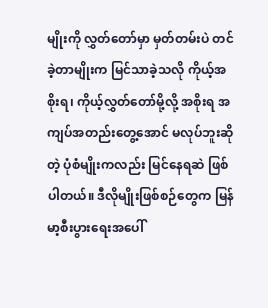မျိုးကို လွှတ်တော်မှာ မှတ်တမ်းပဲ တင်ခဲ့တာမျိုးက မြင်သာခဲ့သလို ကိုယ့်အစိုးရ၊ ကိုယ့်လွှတ်တော်မို့လို့ အစိုးရ အကျပ်အတည်းတွေ့အောင် မလုပ်ဘူးဆိုတဲ့ ပုံစံမျိုးကလည်း မြင်နေရဆဲ ဖြစ်ပါတယ်။ ဒီလိုမျိုးဖြစ်စဉ်တွေက မြန်မာ့စီးပွားရေးအပေါ်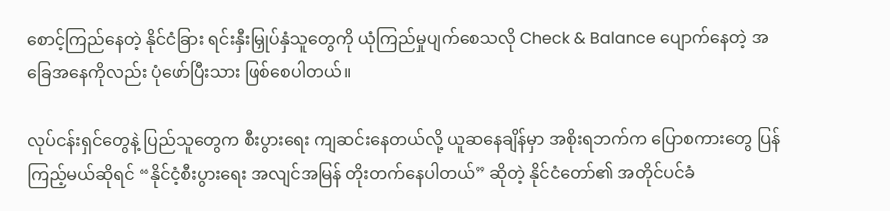စောင့်ကြည်နေတဲ့ နိုင်ငံခြား ရင်းနှီးမြှုပ်နှံသူတွေကို ယုံကြည်မှုပျက်စေသလို Check & Balance ပျောက်နေတဲ့ အခြေအနေကိုလည်း ပုံဖော်ပြီးသား ဖြစ်စေပါတယ်။

လုပ်ငန်းရှင်တွေနဲ့ ပြည်သူတွေက စီးပွားရေး ကျဆင်းနေတယ်လို့ ယူဆနေချိန်မှာ အစိုးရဘက်က ပြောစကားတွေ ပြန်ကြည့်မယ်ဆိုရင် “နိုင်ငံ့စီးပွားရေး အလျင်အမြန် တိုးတက်နေပါတယ်” ဆိုတဲ့ နိုင်ငံတော်၏ အတိုင်ပင်ခံ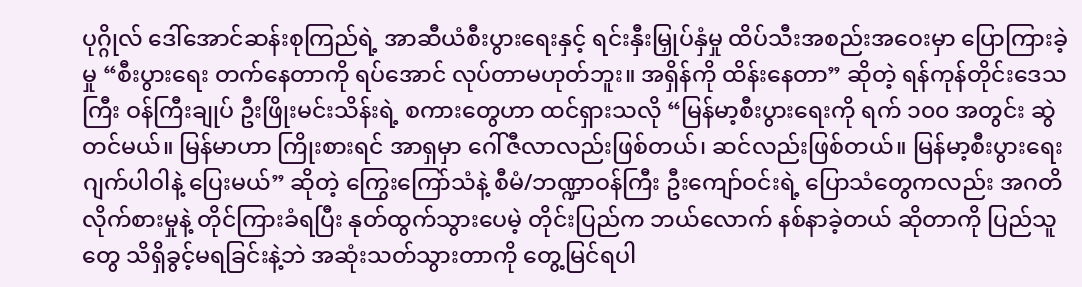ပုဂ္ဂိုလ် ဒေါ်အောင်ဆန်းစုကြည်ရဲ့ အာဆီယံစီးပွားရေးနှင့် ရင်းနှီးမြှုပ်နှံမှု ထိပ်သီးအစည်းအဝေးမှာ ပြောကြားခဲ့မှု “စီးပွားရေး တက်နေတာကို ရပ်အောင် လုပ်တာမဟုတ်ဘူး။ အရှိန်ကို ထိန်းနေတာ” ဆိုတဲ့ ရန်ကုန်တိုင်းဒေသကြီး ဝန်ကြီးချုပ် ဦးဖြိုးမင်းသိန်းရဲ့ စကားတွေဟာ ထင်ရှားသလို “မြန်မာ့စီးပွားရေးကို ရက် ၁၀၀ အတွင်း ဆွဲတင်မယ်။ မြန်မာဟာ ကြိုးစားရင် အာရှမှာ ဂေါ်ဇီလာလည်းဖြစ်တယ်၊ ဆင်လည်းဖြစ်တယ်။ မြန်မာ့စီးပွားရေး ဂျက်ပါဝါနဲ့ ပြေးမယ်” ဆိုတဲ့ ကြွေးကြော်သံနဲ့ စီမံ/ဘဏ္ဍာဝန်ကြီး ဦးကျော်ဝင်းရဲ့ ပြောသံတွေကလည်း အဂတိလိုက်စားမှုနဲ့ တိုင်ကြားခံရပြီး နုတ်ထွက်သွားပေမဲ့ တိုင်းပြည်က ဘယ်လောက် နစ်နာခဲ့တယ် ဆိုတာကို ပြည်သူတွေ သိရှိခွင့်မရခြင်းနဲ့ဘဲ အဆုံးသတ်သွားတာကို တွေ့မြင်ရပါ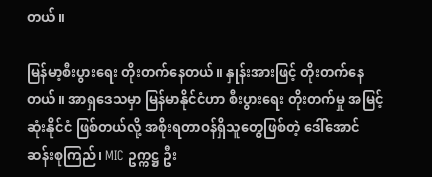တယ်။

မြန်မာ့စီးပွားရေး တိုးတက်နေတယ်။ နှုန်းအားဖြင့် တိုးတက်နေတယ်။ အာရှဒေသမှာ မြန်မာနိုင်ငံဟာ စီးပွားရေး တိုးတက်မှု အမြင့်ဆုံးနိုင်ငံ ဖြစ်တယ်လို့ အစိုးရတာဝန်ရှိသူတွေဖြစ်တဲ့ ဒေါ်အောင်ဆန်းစုကြည်၊ MIC ဥက္ကဋ္ဌ ဦး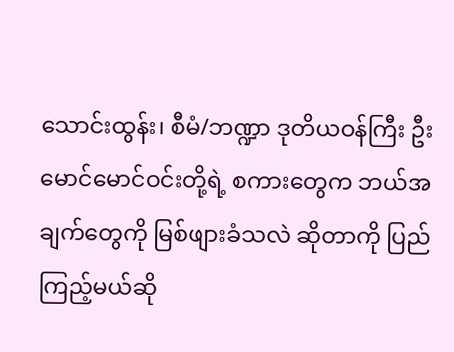သောင်းထွန်း၊ စီမံ/ဘဏ္ဍာ ဒုတိယဝန်ကြီး ဦးမောင်မောင်ဝင်းတို့ရဲ့ စကားတွေက ဘယ်အချက်တွေကို မြစ်ဖျားခံသလဲ ဆိုတာကို ပြည်ကြည့်မယ်ဆို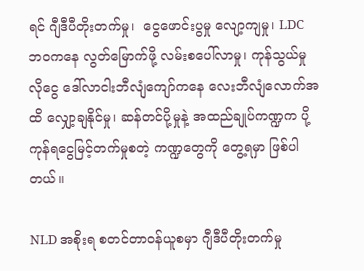ရင် ဂျီဒီပီတိုးတက်မှု၊  ငွေဖောင်းပွမှု လျော့ကျမှု၊ LDC ဘဝကနေ လွတ်မြောက်ဖို့ လမ်းစပေါ်လာမှု၊ ကုန်သွယ်မှုလိုငွေ ဒေါ်လာငါးဘီလျံကျော်ကနေ လေးဘီလျံလောက်အထိ လျှော့ချနိုင်မှု၊ ဆန်တင်ပို့မှုနဲ့ အထည်ချုပ်ကဏ္ဍက ပို့ကုန်ရငွေမြင့်တက်မှုစတဲ့ ကဏ္ဍတွေကို တွေ့ရမှာ ဖြစ်ပါတယ်။

NLD အစိုးရ စတင်တာဝန်ယူစမှာ ဂျီဒီပီတိုးတက်မှု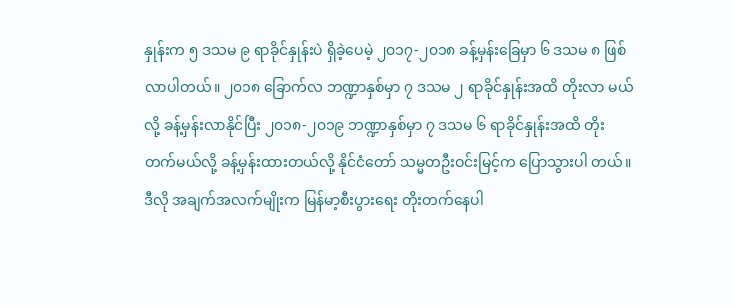နှုန်းက ၅ ဒသမ ၉ ရာခိုင်နှုန်းပဲ ရှိခဲ့ပေမဲ့ ၂၀၁၇-၂၀၁၈ ခန့်မှန်းခြေမှာ ၆ ဒသမ ၈ ဖြစ်လာပါတယ်။ ၂၀၁၈ ခြောက်လ ဘဏ္ဍာနှစ်မှာ ၇ ဒသမ ၂ ရာခိုင်နှုန်းအထိ တိုးလာ မယ်လို့ ခန့်မှန်းလာနိုင်ပြီး ၂၀၁၈-၂၀၁၉ ဘဏ္ဍာနှစ်မှာ ၇ ဒသမ ၆ ရာခိုင်နှုန်းအထိ တိုးတက်မယ်လို့ ခန့်မှန်းထားတယ်လို့ နိုင်ငံတော် သမ္မတဦးဝင်းမြင့်က ပြောသွားပါ တယ်။  ဒီလို အချက်အလက်မျိုးက မြန်မာ့စီးပွားရေး တိုးတက်နေပါ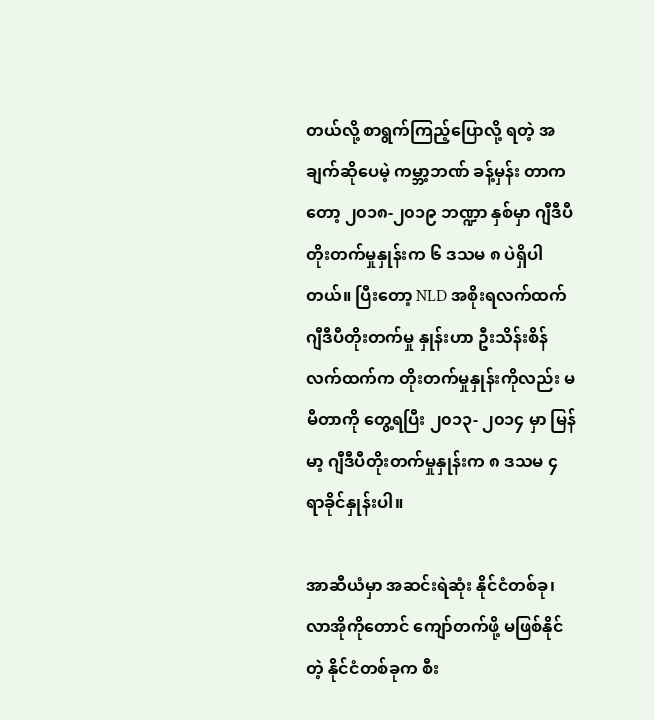တယ်လို့ စာရွက်ကြည့်ပြောလို့ ရတဲ့ အချက်ဆိုပေမဲ့ ကမ္ဘာ့ဘဏ် ခန့်မှန်း တာကတော့ ၂၀၁၈-၂၀၁၉ ဘဏ္ဍာ နှစ်မှာ ဂျီဒီပီတိုးတက်မှုနှုန်းက ၆ ဒသမ ၈ ပဲရှိပါတယ်။ ပြီးတော့ NLD အစိုးရလက်ထက် ဂျီဒီပီတိုးတက်မှု နှုန်းဟာ ဦးသိန်းစိန် လက်ထက်က တိုးတက်မှုနှုန်းကိုလည်း မမီတာကို တွေ့ရပြီး ၂၀၁၃- ၂၀၁၄ မှာ မြန်မာ့ ဂျီဒီပီတိုးတက်မှုနှုန်းက ၈ ဒသမ ၄ ရာခိုင်နှုန်းပါ။

အာဆီယံမှာ အဆင်းရဲဆုံး နိုင်ငံတစ်ခု၊ လာအိုကိုတောင် ကျော်တက်ဖို့ မဖြစ်နိုင်တဲ့ နိုင်ငံတစ်ခုက စီး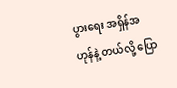ပွားရေး အရှိန်အဟုန်နဲ့ တယ်လို့ ပြော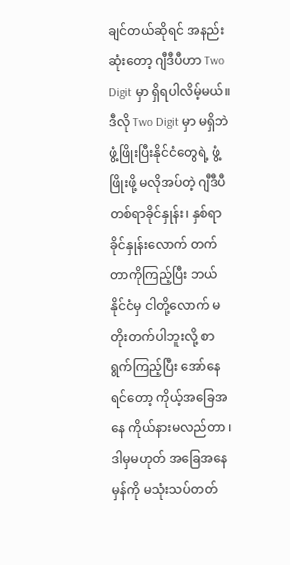ချင်တယ်ဆိုရင် အနည်းဆုံးတော့ ဂျီဒီပီဟာ Two Digit မှာ ရှိရပါလိမ့်မယ်။ ဒီလို Two Digit မှာ မရှိဘဲ ဖွံ့ဖြိုးပြီးနိုင်ငံတွေရဲ့ ဖွံ့ဖြိုးဖို့ မလိုအပ်တဲ့ ဂျီဒီပီ တစ်ရာခိုင်နှုန်း၊ နှစ်ရာခိုင်နှုန်းလောက် တက်တာကိုကြည့်ပြီး ဘယ်နိုင်ငံမှ ငါတို့လောက် မတိုးတက်ပါဘူးလို့ စာရွက်ကြည့်ပြီး အော်နေရင်တော့ ကိုယ့်အခြေအနေ ကိုယ်နားမလည်တာ ၊ ဒါမှမဟုတ် အခြေအနေမှန်ကို မသုံးသပ်တတ်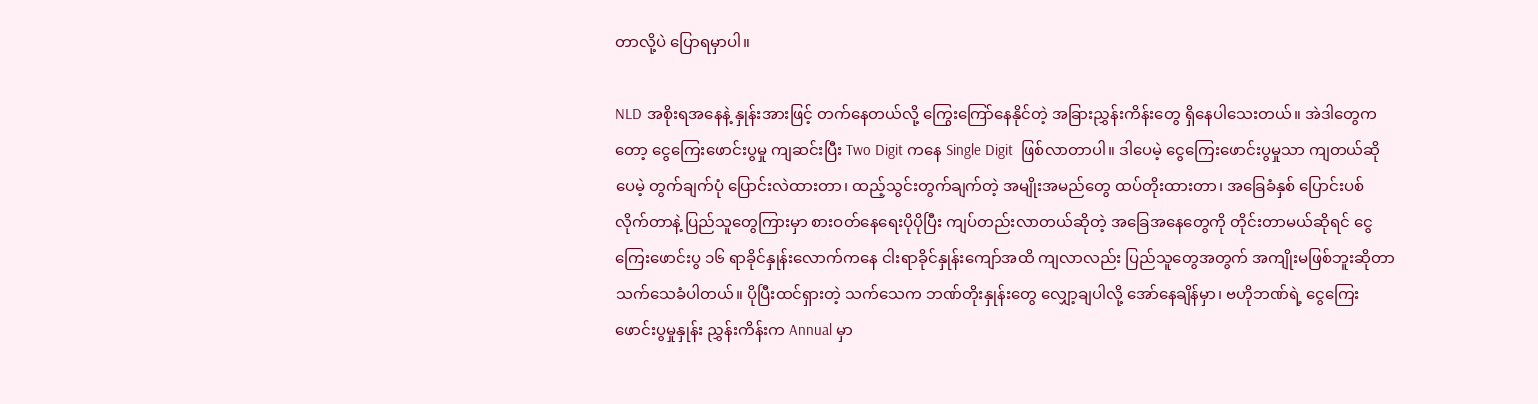တာလို့ပဲ ပြောရမှာပါ။

NLD အစိုးရအနေနဲ့ နှုန်းအားဖြင့် တက်နေတယ်လို့ ကြွေးကြော်နေနိုင်တဲ့ အခြားညွှန်းကိန်းတွေ ရှိနေပါသေးတယ်။ အဲဒါတွေကတော့ ငွေကြေးဖောင်းပွမှု ကျဆင်းပြီး Two Digit ကနေ Single Digit  ဖြစ်လာတာပါ။ ဒါပေမဲ့ ငွေကြေးဖောင်းပွမှုသာ ကျတယ်ဆိုပေမဲ့ တွက်ချက်ပုံ ပြောင်းလဲထားတာ၊ ထည့်သွင်းတွက်ချက်တဲ့ အမျိုးအမည်တွေ ထပ်တိုးထားတာ၊ အခြေခံနှစ် ပြောင်းပစ်လိုက်တာနဲ့ ပြည်သူတွေကြားမှာ စားဝတ်နေရေးပိုပိုပြီး ကျပ်တည်းလာတယ်ဆိုတဲ့ အခြေအနေတွေကို တိုင်းတာမယ်ဆိုရင် ငွေကြေးဖောင်းပွ ၁၆ ရာခိုင်နှုန်းလောက်ကနေ ငါးရာခိုင်နှုန်းကျော်အထိ ကျလာလည်း ပြည်သူတွေအတွက် အကျိုးမဖြစ်ဘူးဆိုတာ သက်သေခံပါတယ်။ ပိုပြီးထင်ရှားတဲ့ သက်သေက ဘဏ်တိုးနှုန်းတွေ လျှော့ချပါလို့ အော်နေချိန်မှာ၊ ဗဟိုဘဏ်ရဲ့ ငွေကြေးဖောင်းပွမှုနှုန်း ညွှန်းကိန်းက Annual မှာ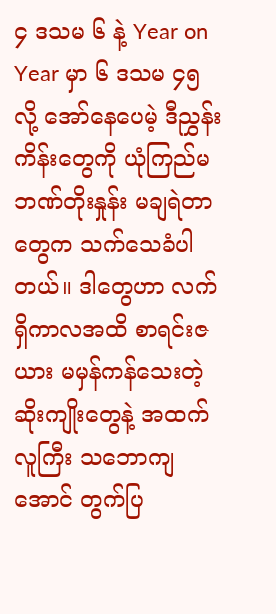၄ ဒသမ ၆ နဲ့ Year on Year မှာ ၆ ဒသမ ၄၅ လို့ အော်နေပေမဲ့ ဒီညွှန်းကိန်းတွေကို ယုံကြည်မ ဘဏ်တိုးနှုန်း မချရဲတာတွေက သက်သေခံပါတယ်။ ဒါတွေဟာ လက်ရှိကာလအထိ စာရင်းဇယား မမှန်ကန်သေးတဲ့ ဆိုးကျိုးတွေနဲ့ အထက်လူကြီး သဘောကျအောင် တွက်ပြ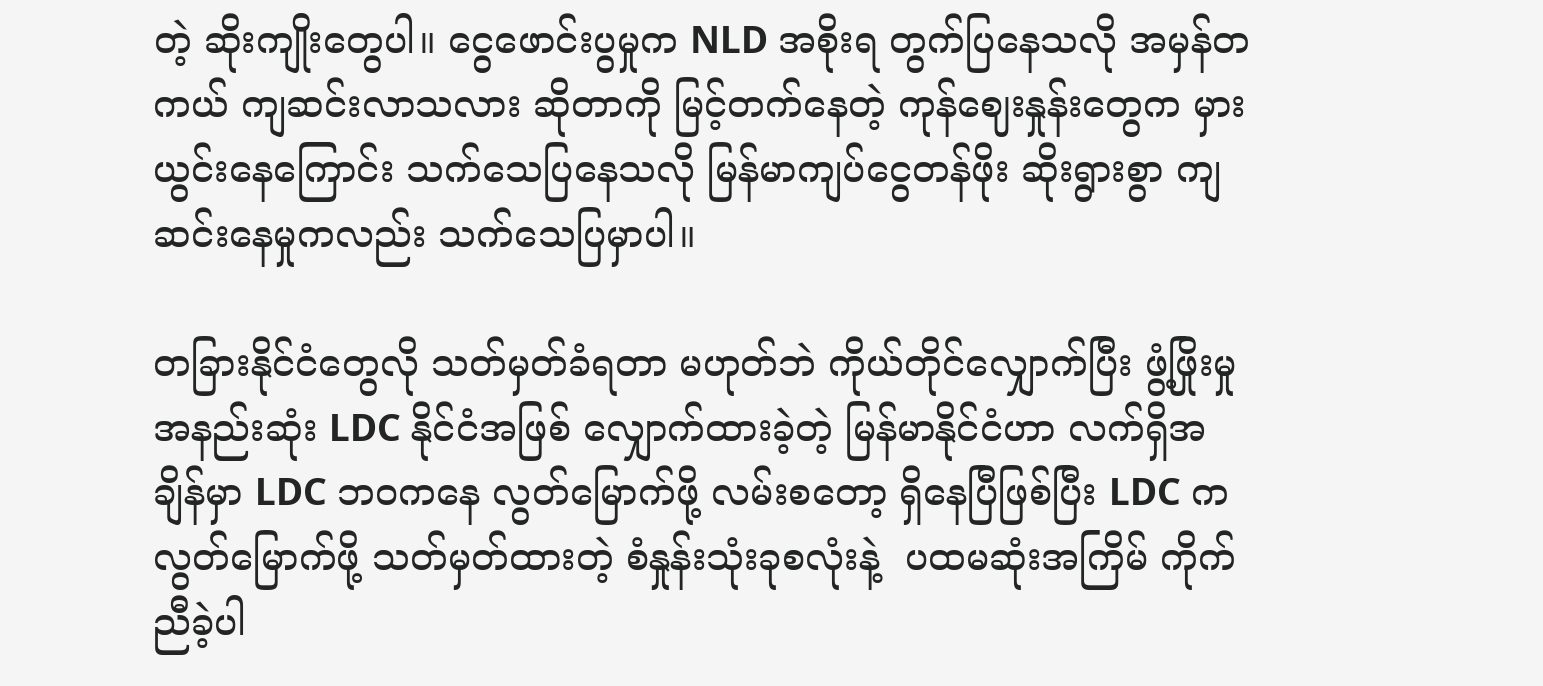တဲ့ ဆိုးကျိုးတွေပါ။ ငွေဖောင်းပွမှုက NLD အစိုးရ တွက်ပြနေသလို အမှန်တကယ် ကျဆင်းလာသလား ဆိုတာကို မြင့်တက်နေတဲ့ ကုန်ဈေးနှုန်းတွေက မှားယွင်းနေကြောင်း သက်သေပြနေသလို မြန်မာကျပ်ငွေတန်ဖိုး ဆိုးရွားစွာ ကျဆင်းနေမှုကလည်း သက်သေပြမှာပါ။

တခြားနိုင်ငံတွေလို သတ်မှတ်ခံရတာ မဟုတ်ဘဲ ကိုယ်တိုင်လျှောက်ပြီး ဖွံ့ဖြိုးမှုအနည်းဆုံး LDC နိုင်ငံအဖြစ် လျှောက်ထားခဲ့တဲ့ မြန်မာနိုင်ငံဟာ လက်ရှိအချိန်မှာ LDC ဘဝကနေ လွတ်မြောက်ဖို့ လမ်းစတော့ ရှိနေပြီဖြစ်ပြီး LDC က လွတ်မြောက်ဖို့ သတ်မှတ်ထားတဲ့ စံနှုန်းသုံးခုစလုံးနဲ့  ပထမဆုံးအကြိမ် ကိုက်ညီခဲ့ပါ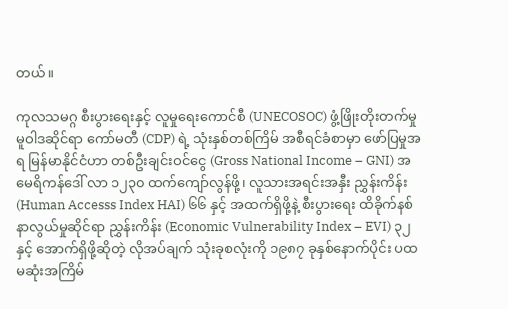တယ်။

ကုလသမဂ္ဂ စီးပွားရေးနှင့် လူမှုရေးကောင်စီ (UNECOSOC) ဖွံ့ဖြိုးတိုးတက်မှု မူဝါဒဆိုင်ရာ ကော်မတီ (CDP) ရဲ့ သုံးနှစ်တစ်ကြိမ် အစီရင်ခံစာမှာ ဖော်ပြမှုအရ မြန်မာနိုင်ငံဟာ တစ်ဦးချင်းဝင်ငွေ (Gross National Income – GNI) အမေရိကန်ဒေါ် လာ ၁၂၃၀ ထက်ကျော်လွန်ဖို့၊ လူသားအရင်းအနှီး ညွှန်းကိန်း (Human Accesss Index HAI) ၆၆ နှင့် အထက်ရှိဖို့နဲ့ စီးပွားရေး ထိခိုက်နစ်နာလွယ်မှုဆိုင်ရာ ညွှန်းကိန်း (Economic Vulnerability Index – EVI) ၃၂ နှင့် အောက်ရှိဖို့ဆိုတဲ့ လိုအပ်ချက် သုံးခုစလုံးကို ၁၉၈၇ ခုနှစ်နောက်ပိုင်း ပထမဆုံးအကြိမ်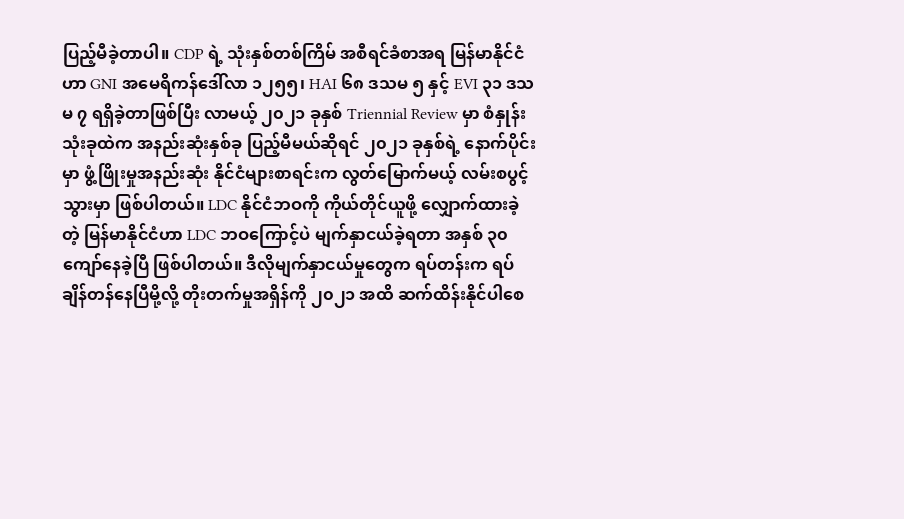ပြည့်မီခဲ့တာပါ။ CDP ရဲ့ သုံးနှစ်တစ်ကြိမ် အစီရင်ခံစာအရ မြန်မာနိုင်ငံဟာ GNI အမေရိကန်ဒေါ်လာ ၁၂၅၅၊ HAI ၆၈ ဒသမ ၅ နှင့် EVI ၃၁ ဒသမ ၇ ရရှိခဲ့တာဖြစ်ပြီး လာမယ့် ၂၀၂၁ ခုနှစ် Triennial Review မှာ စံနှုန်းသုံးခုထဲက အနည်းဆုံးနှစ်ခု ပြည့်မီမယ်ဆိုရင် ၂၀၂၁ ခုနှစ်ရဲ့ နောက်ပိုင်းမှာ ဖွံ့ဖြိုးမှုအနည်းဆုံး နိုင်ငံများစာရင်းက လွတ်မြောက်မယ့် လမ်းစပွင့်သွားမှာ ဖြစ်ပါတယ်။ LDC နိုင်ငံဘဝကို ကိုယ်တိုင်ယူဖို့ လျှောက်ထားခဲ့တဲ့ မြန်မာနိုင်ငံဟာ LDC ဘဝကြောင့်ပဲ မျက်နှာငယ်ခဲ့ရတာ အနှစ် ၃၀ ကျော်နေခဲ့ပြီ ဖြစ်ပါတယ်။ ဒီလိုမျက်နှာငယ်မှုတွေက ရပ်တန်းက ရပ်ချိန်တန်နေပြီမို့လို့ တိုးတက်မှုအရှိန်ကို ၂၀၂၁ အထိ ဆက်ထိန်းနိုင်ပါစေ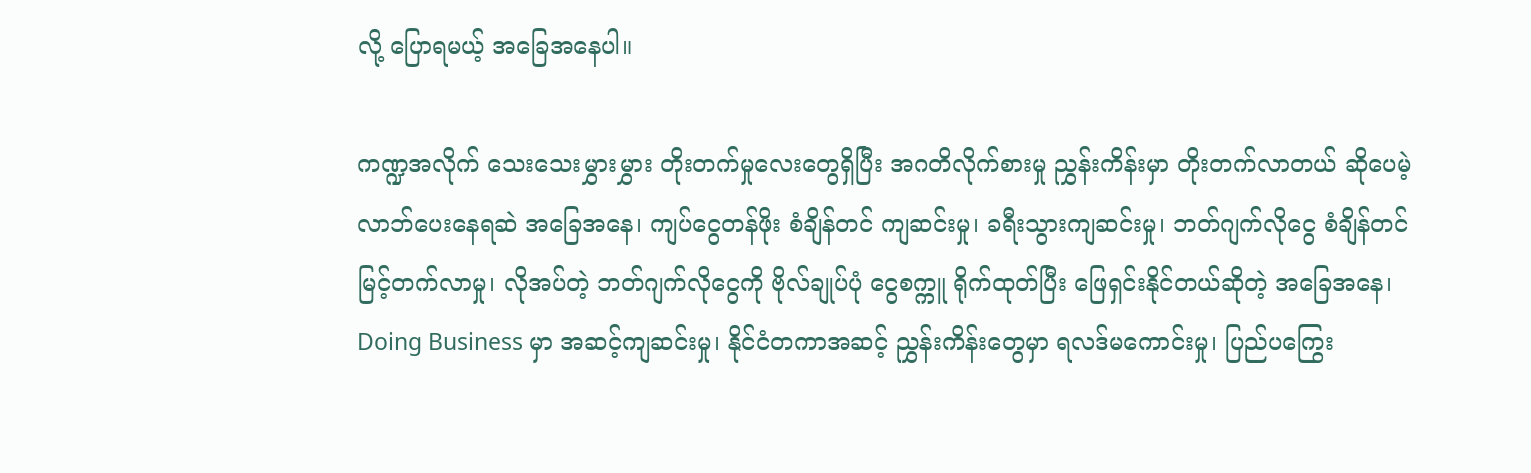လို့ ပြောရမယ့် အခြေအနေပါ။

ကဏ္ဍအလိုက် သေးသေးမွှားမွှား တိုးတက်မှုလေးတွေရှိပြီး အဂတိလိုက်စားမှု ညွှန်းကိန်းမှာ တိုးတက်လာတယ် ဆိုပေမဲ့ လာဘ်ပေးနေရဆဲ အခြေအနေ၊ ကျပ်ငွေတန်ဖိုး စံချိန်တင် ကျဆင်းမှု၊ ခရီးသွားကျဆင်းမှု၊ ဘတ်ဂျက်လိုငွေ စံချိန်တင်မြင့်တက်လာမှု၊ လိုအပ်တဲ့ ဘတ်ဂျက်လိုငွေကို ဗိုလ်ချုပ်ပုံ ငွေစက္ကူ ရိုက်ထုတ်ပြီး ဖြေရှင်းနိုင်တယ်ဆိုတဲ့ အခြေအနေ၊ Doing Business မှာ အဆင့်ကျဆင်းမှု၊ နိုင်ငံတကာအဆင့် ညွှန်းကိန်းတွေမှာ ရလဒ်မကောင်းမှု၊ ပြည်ပကြွေး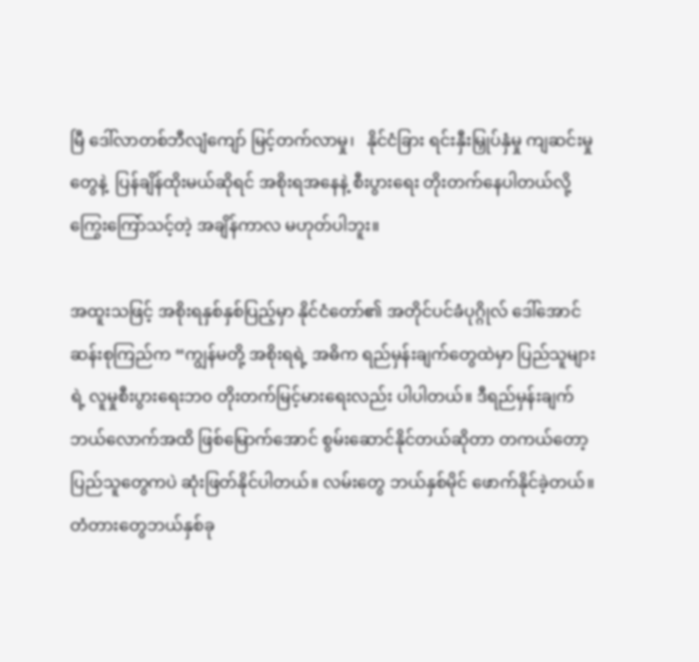မြီ ဒေါ်လာတစ်ဘီလျံကျော် မြင့်တက်လာမှု၊   နိုင်ငံခြား ရင်းနှီးမြှုပ်နှံမှု ကျဆင်းမှုတွေနဲ့  ပြန်ချိန်ထိုးမယ်ဆိုရင် အစိုးရအနေနဲ့ စီးပွားရေး တိုးတက်နေပါတယ်လို့ ကြွေးကြော်သင့်တဲ့ အချိန်ကာလ မဟုတ်ပါဘူး။

အထူးသဖြင့် အစိုးရနှစ်နှစ်ပြည့်မှာ နိုင်ငံတော်၏ အတိုင်ပင်ခံပုဂ္ဂိုလ် ဒေါ်အောင်ဆန်းစုကြည်က “ကျွန်မတို့ အစိုးရရဲ့ အဓိက ရည်မှန်းချက်တွေထဲမှာ ပြည်သူများရဲ့ လူမှုစီးပွားရေးဘ၀ တိုးတက်မြင့်မားရေးလည်း ပါပါတယ်။ ဒီရည်မှန်းချက် ဘယ်လောက်အထိ ဖြစ်မြောက်အောင် စွမ်းဆောင်နိုင်တယ်ဆိုတာ တကယ်တော့ ပြည်သူတွေကပဲ ဆုံးဖြတ်နိုင်ပါတယ်။ လမ်းတွေ ဘယ်နှစ်မိုင် ဖောက်နိုင်ခဲ့တယ်။ တံတားတွေဘယ်နှစ်ခု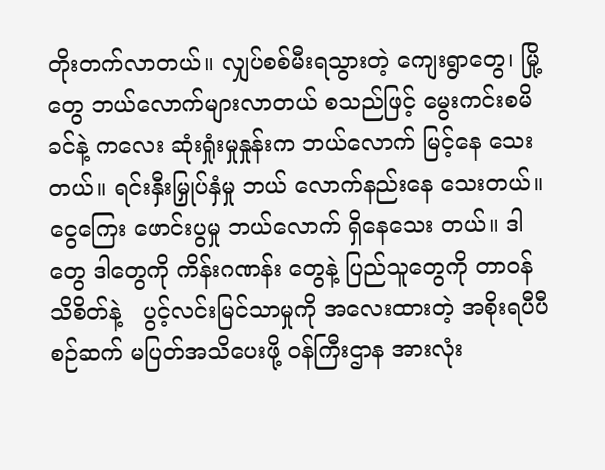တိုးတက်လာတယ်။ လျှပ်စစ်မီးရသွားတဲ့ ကျေးရွာတွေ၊ မြို့တွေ ဘယ်လောက်များလာတယ် စသည်ဖြင့် မွေးကင်းစမိခင်နဲ့ ကလေး ဆုံးရှုံးမှုနှုန်းက ဘယ်လောက် မြင့်နေ သေးတယ်။ ရင်းနှီးမြှုပ်နှံမှု ဘယ် လောက်နည်းနေ သေးတယ်။ ငွေကြေး ဖောင်းပွမှု ဘယ်လောက် ရှိနေသေး တယ်။ ဒါတွေ ဒါတွေကို ကိန်းဂဏန်း တွေနဲ့ ပြည်သူတွေကို တာဝန် သိစိတ်နဲ့   ပွင့်လင်းမြင်သာမှုကို အလေးထားတဲ့ အစိုးရပီပီ စဉ်ဆက် မပြတ်အသိပေးဖို့ ဝန်ကြီးဌာန အားလုံး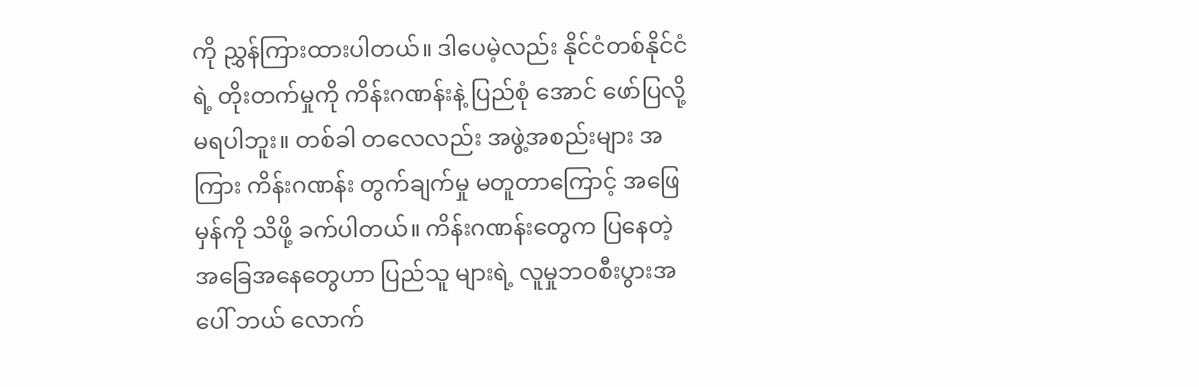ကို ညွှန်ကြားထားပါတယ်။ ဒါပေမဲ့လည်း နိုင်ငံတစ်နိုင်ငံရဲ့ တိုးတက်မှုကို ကိန်းဂဏန်းနဲ့ ပြည်စုံ အောင် ဖော်ပြလို့ မရပါဘူး။ တစ်ခါ တလေလည်း အဖွဲ့အစည်းများ အကြား ကိန်းဂဏန်း တွက်ချက်မှု မတူတာကြောင့် အဖြေမှန်ကို သိဖို့ ခက်ပါတယ်။ ကိန်းဂဏန်းတွေက ပြနေတဲ့ အခြေအနေတွေဟာ ပြည်သူ များရဲ့ လူမှုဘဝစီးပွားအပေါ် ဘယ် လောက်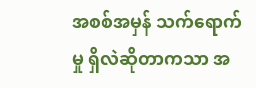အစစ်အမှန် သက်ရောက်မှု ရှိလဲဆိုတာကသာ အ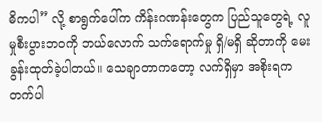ဓိကပါ” လို့ စာရွက်ပေါ်က ကိန်းဂဏန်းတွေက ပြည်သူတွေရဲ့ လူမှုစီးပွားဘဝကို ဘယ်လောက် သက်ရောက်မှု ရှိ/မရှိ ဆိုတာကို မေးခွန်းထုတ်ခဲ့ပါတယ်။ သေချာတာကတော့ လက်ရှိမှာ အစိုးရက တက်ပါ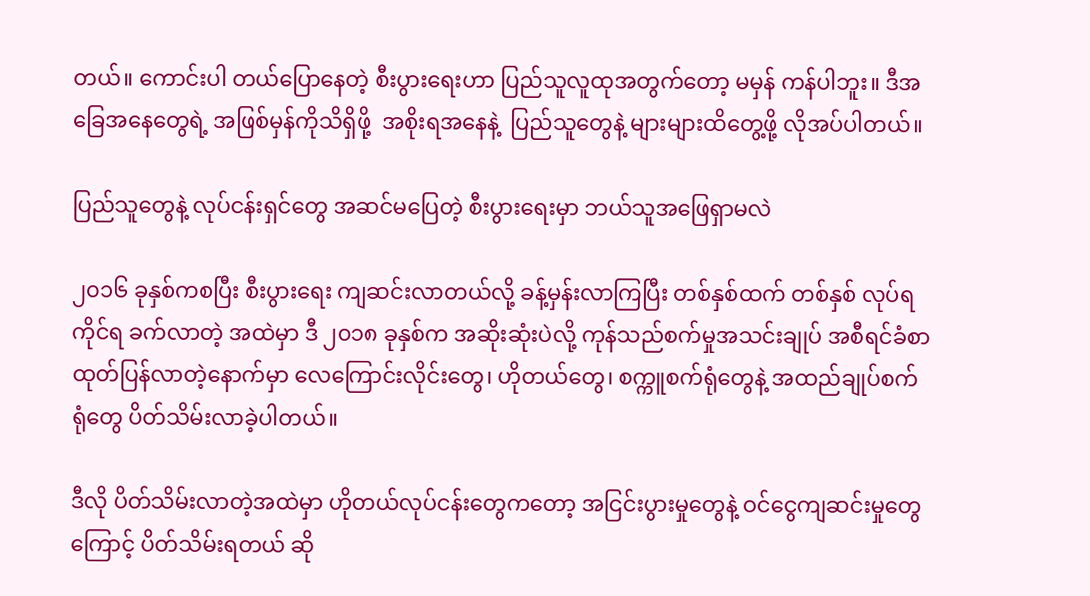တယ်။ ကောင်းပါ တယ်ပြောနေတဲ့ စီးပွားရေးဟာ ပြည်သူလူထုအတွက်တော့ မမှန် ကန်ပါဘူး။ ဒီအခြေအနေတွေရဲ့ အဖြစ်မှန်ကိုသိရှိဖို့  အစိုးရအနေနဲ့  ပြည်သူတွေနဲ့ များများထိတွေ့ဖို့ လိုအပ်ပါတယ်။

ပြည်သူတွေနဲ့ လုပ်ငန်းရှင်တွေ အဆင်မပြေတဲ့ စီးပွားရေးမှာ ဘယ်သူအဖြေရှာမလဲ

၂၀၁၆ ခုနှစ်ကစပြီး စီးပွားရေး ကျဆင်းလာတယ်လို့ ခန့်မှန်းလာကြပြီး တစ်နှစ်ထက် တစ်နှစ် လုပ်ရကိုင်ရ ခက်လာတဲ့ အထဲမှာ ဒီ ၂၀၁၈ ခုနှစ်က အဆိုးဆုံးပဲလို့ ကုန်သည်စက်မှုအသင်းချုပ် အစီရင်ခံစာ ထုတ်ပြန်လာတဲ့နောက်မှာ လေကြောင်းလိုင်းတွေ၊ ဟိုတယ်တွေ၊ စက္ကူစက်ရုံတွေနဲ့ အထည်ချုပ်စက်ရုံတွေ ပိတ်သိမ်းလာခဲ့ပါတယ်။

ဒီလို ပိတ်သိမ်းလာတဲ့အထဲမှာ ဟိုတယ်လုပ်ငန်းတွေကတော့ အငြင်းပွားမှုတွေနဲ့ ဝင်ငွေကျဆင်းမှုတွေကြောင့် ပိတ်သိမ်းရတယ် ဆို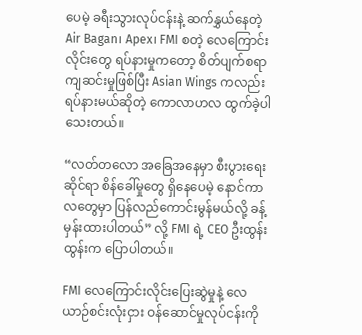ပေမဲ့ ခရီးသွားလုပ်ငန်းနဲ့ ဆက်နွှယ်နေတဲ့ Air Bagan၊ Apex၊ FMI စတဲ့ လေကြောင်းလိုင်းတွေ ရပ်နားမှုကတော့ စိတ်ပျက်စရာ ကျဆင်းမှုဖြစ်ပြီး Asian Wings ကလည်း ရပ်နားမယ်ဆိုတဲ့ ကောလာဟလ ထွက်ခဲ့ပါသေးတယ်။

“လတ်တလော အခြေအနေမှာ စီးပွားရေးဆိုင်ရာ စိန်ခေါ်မှုတွေ ရှိနေပေမဲ့ နောင်ကာလတွေမှာ ပြန်လည်ကောင်းမွန်မယ်လို့ ခန့်မှန်းထားပါတယ်” လို့ FMI ရဲ့ CEO ဦးထွန်းထွန်းက ပြောပါတယ်။

FMI လေကြောင်းလိုင်းပြေးဆွဲမှုနဲ့ လေယာဉ်စင်းလုံးငှား ဝန်ဆောင်မှုလုပ်ငန်းကို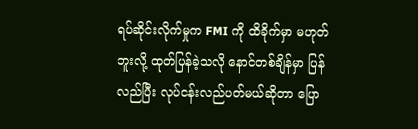ရပ်ဆိုင်းလိုက်မှုက FMI ကို ထိခိုက်မှာ မဟုတ်ဘူးလို့ ထုတ်ပြန်ခဲ့သလို နောင်တစ်ချိန်မှာ ပြန်လည်ပြီး လုပ်ငန်းလည်ပတ်မယ်ဆိုတာ ပြော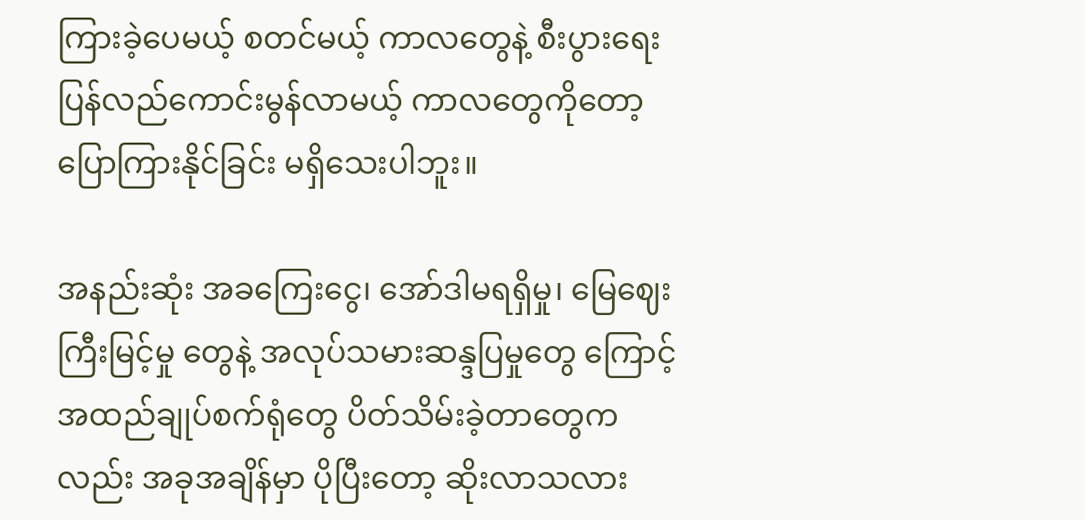ကြားခဲ့ပေမယ့် စတင်မယ့် ကာလတွေနဲ့ စီးပွားရေး ပြန်လည်ကောင်းမွန်လာမယ့် ကာလတွေကိုတော့ ပြောကြားနိုင်ခြင်း မရှိသေးပါဘူး။

အနည်းဆုံး အခကြေးငွေ၊ အော်ဒါမရရှိမှု၊ မြေဈေးကြီးမြင့်မှု တွေနဲ့ အလုပ်သမားဆန္ဒပြမှုတွေ ကြောင့် အထည်ချုပ်စက်ရုံတွေ ပိတ်သိမ်းခဲ့တာတွေကလည်း အခုအချိန်မှာ ပိုပြီးတော့ ဆိုးလာသလား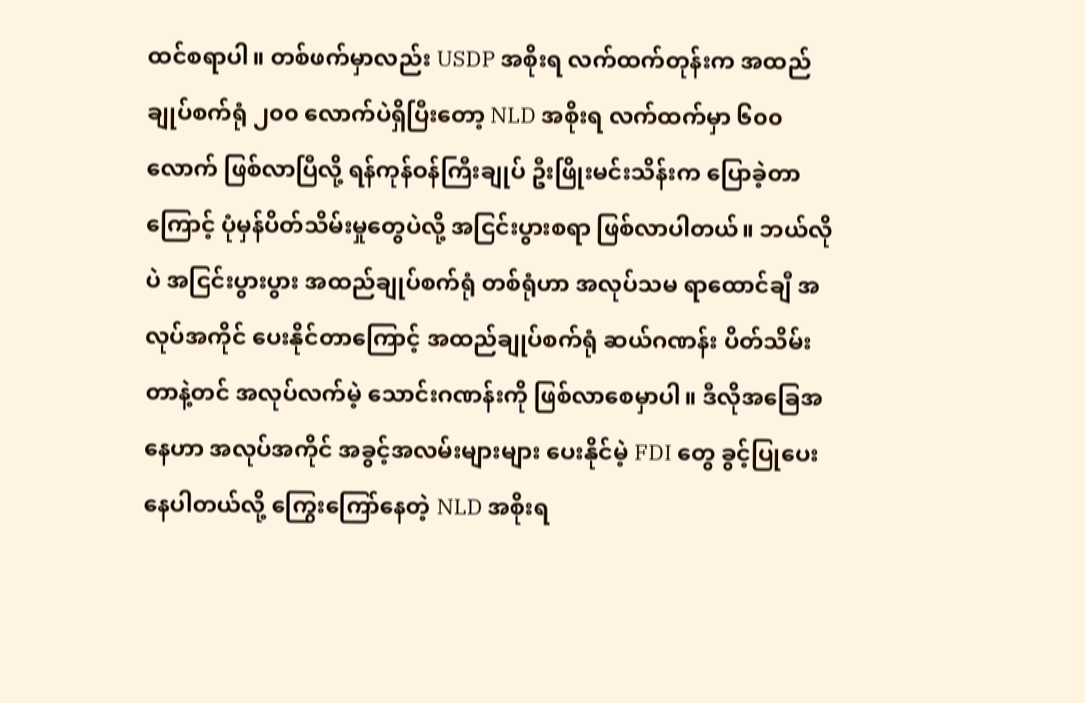ထင်စရာပါ။ တစ်ဖက်မှာလည်း USDP အစိုးရ လက်ထက်တုန်းက အထည်ချုပ်စက်ရုံ ၂၀၀ လောက်ပဲရှိပြီးတော့ NLD အစိုးရ လက်ထက်မှာ ၆၀၀ လောက် ဖြစ်လာပြီလို့ ရန်ကုန်ဝန်ကြီးချုပ် ဦးဖြိုးမင်းသိန်းက ပြောခဲ့တာကြောင့် ပုံမှန်ပိတ်သိမ်းမှုတွေပဲလို့ အငြင်းပွားစရာ ဖြစ်လာပါတယ်။ ဘယ်လိုပဲ အငြင်းပွားပွား အထည်ချုပ်စက်ရုံ တစ်ရုံဟာ အလုပ်သမ ရာထောင်ချီ အလုပ်အကိုင် ပေးနိုင်တာကြောင့် အထည်ချုပ်စက်ရုံ ဆယ်ဂဏန်း ပိတ်သိမ်းတာနဲ့တင် အလုပ်လက်မဲ့ သောင်းဂဏန်းကို ဖြစ်လာစေမှာပါ။ ဒီလိုအခြေအနေဟာ အလုပ်အကိုင် အခွင့်အလမ်းများများ ပေးနိုင်မဲ့ FDI တွေ ခွင့်ပြုပေးနေပါတယ်လို့ ကြွေးကြော်နေတဲ့ NLD အစိုးရ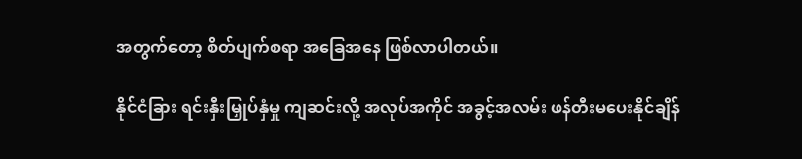အတွက်တော့ စိတ်ပျက်စရာ အခြေအနေ ဖြစ်လာပါတယ်။

နိုင်ငံခြား ရင်းနှီးမြှုပ်နှံမှု ကျဆင်းလို့ အလုပ်အကိုင် အခွင့်အလမ်း ဖန်တီးမပေးနိုင်ချိန်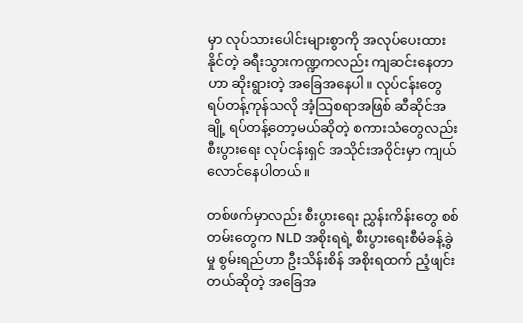မှာ လုပ်သားပေါင်းများစွာကို အလုပ်ပေးထားနိုင်တဲ့ ခရီးသွားကဏ္ဍကလည်း ကျဆင်းနေတာဟာ ဆိုးရွားတဲ့ အခြေအနေပါ။ လုပ်ငန်းတွေ ရပ်တန့်ကုန်သလို အံ့သြစရာအဖြစ် ဆီဆိုင်အချို့ ရပ်တန့်တော့မယ်ဆိုတဲ့ စကားသံတွေလည်း စီးပွားရေး လုပ်ငန်းရှင် အသိုင်းအဝိုင်းမှာ ကျယ်လောင်နေပါတယ်။

တစ်ဖက်မှာလည်း စီးပွားရေး ညွှန်းကိန်းတွေ စစ်တမ်းတွေက NLD အစိုးရရဲ့ စီးပွားရေးစီမံခန့်ခွဲမှု စွမ်းရည်ဟာ ဦးသိန်းစိန် အစိုးရထက် ညံ့ဖျင်းတယ်ဆိုတဲ့ အခြေအ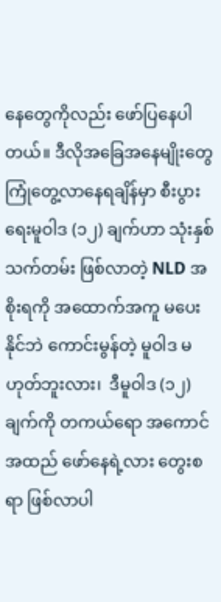နေတွေကိုလည်း ဖော်ပြနေပါတယ်။ ဒီလိုအခြေအနေမျိုးတွေ ကြုံတွေ့လာနေရချိန်မှာ စီးပွားရေးမူဝါဒ (၁၂) ချက်ဟာ သုံးနှစ်သက်တမ်း ဖြစ်လာတဲ့ NLD အစိုးရကို အထောက်အကူ မပေးနိုင်ဘဲ ကောင်းမွန်တဲ့ မူဝါဒ မဟုတ်ဘူးလား၊  ဒီမူဝါဒ (၁၂) ချက်ကို တကယ်ရော အကောင်အထည် ဖော်နေရဲ့လား တွေးစရာ ဖြစ်လာပါ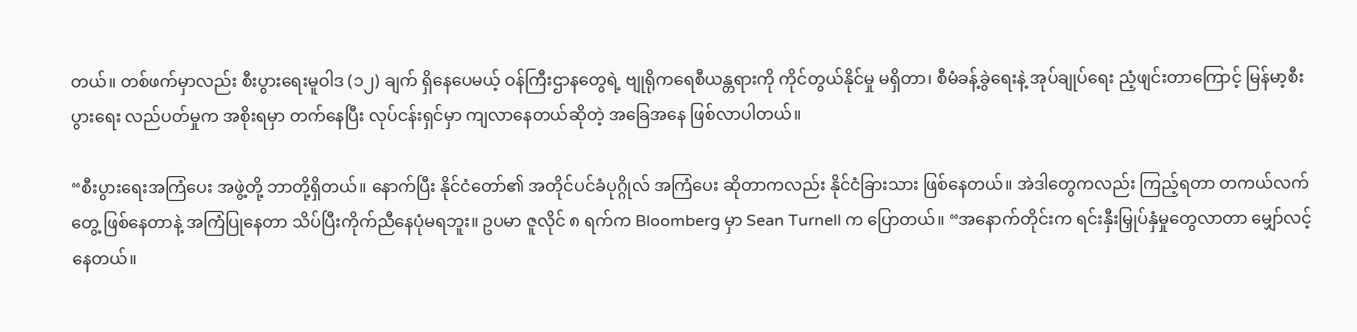တယ်။ တစ်ဖက်မှာလည်း စီးပွားရေးမူဝါဒ (၁၂) ချက် ရှိနေပေမယ့် ဝန်ကြီးဌာနတွေရဲ့ ဗျုရိုကရေစီယန္တရားကို ကိုင်တွယ်နိုင်မှု မရှိတာ၊ စီမံခန့်ခွဲရေးနဲ့ အုပ်ချုပ်ရေး ညံ့ဖျင်းတာကြောင့် မြန်မာ့စီးပွားရေး လည်ပတ်မှုက အစိုးရမှာ တက်နေပြီး လုပ်ငန်းရှင်မှာ ကျလာနေတယ်ဆိုတဲ့ အခြေအနေ ဖြစ်လာပါတယ်။

“စီးပွားရေးအကြံပေး အဖွဲ့တို့ ဘာတို့ရှိတယ်။ နောက်ပြီး နိုင်ငံတော်၏ အတိုင်ပင်ခံပုဂ္ဂိုလ် အကြံပေး ဆိုတာကလည်း နိုင်ငံခြားသား ဖြစ်နေတယ်။ အဲဒါတွေကလည်း ကြည့်ရတာ တကယ်လက်တွေ့ ဖြစ်နေတာနဲ့ အကြံပြုနေတာ သိပ်ပြီးကိုက်ညီနေပုံမရဘူး။ ဥပမာ ဇူလိုင် ၈ ရက်က Bloomberg မှာ Sean Turnell က ပြောတယ်။ “အနောက်တိုင်းက ရင်းနှီးမြှုပ်နှံမှုတွေလာတာ မျှော်လင့်နေတယ်။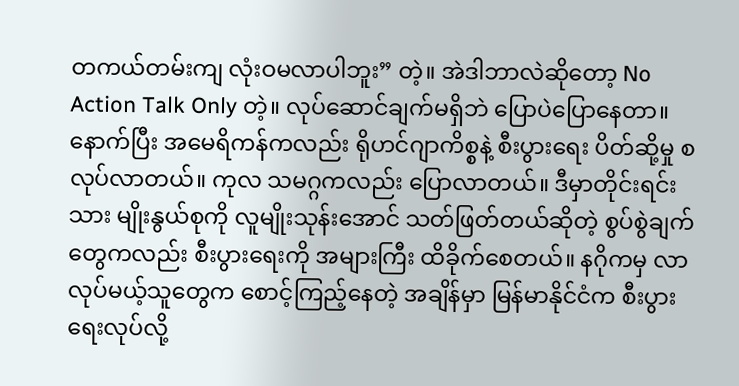တကယ်တမ်းကျ လုံးဝမလာပါဘူး” တဲ့။ အဲဒါဘာလဲဆိုတော့ No Action Talk Only တဲ့။ လုပ်ဆောင်ချက်မရှိဘဲ ပြောပဲပြောနေတာ။ နောက်ပြီး အမေရိကန်ကလည်း ရိုဟင်ဂျာကိစ္စနဲ့ စီးပွားရေး ပိတ်ဆို့မှု စလုပ်လာတယ်။ ကုလ သမဂ္ဂကလည်း ပြောလာတယ်။ ဒီမှာတိုင်းရင်းသား မျိုးနွယ်စုကို လူမျိုးသုန်းအောင် သတ်ဖြတ်တယ်ဆိုတဲ့ စွပ်စွဲချက်တွေကလည်း စီးပွားရေးကို အများကြီး ထိခိုက်စေတယ်။ နဂိုကမှ လာလုပ်မယ့်သူတွေက စောင့်ကြည့်နေတဲ့ အချိန်မှာ မြန်မာနိုင်ငံက စီးပွားရေးလုပ်လို့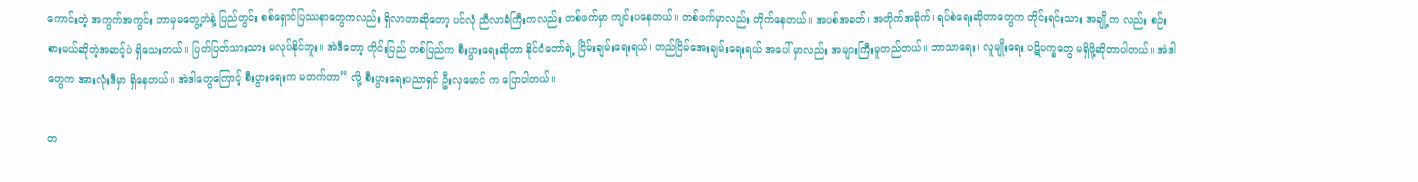ကောင်းတဲ့ အကွက်အကွင်း ဘာမှမတွေ့ဘဲနဲ့ ပြည်တွင်း စစ်ရှောင်ပြဿနာတွေကလည်း ရှိလာတာဆိုတော့ ပင်လုံ ညီလာခံကြီးကလည်း တစ်ဖက်မှာ ကျင်းပနေတယ်။ တစ်ဖက်မှာလည်း တိုက်နေတယ်။ အပစ်အခတ်၊ အတိုက်အခိုက်၊ ရပ်စဲရေးဆိုတာတွေက တိုင်းရင်းသား အချို့က လည်း စဉ်းစားမယ်ဆိုတဲ့အဆင့်ပဲ ရှိသေးတယ်။ ပြတ်ပြတ်သားသား မလုပ်နိုင်ဘူး။ အဲဒီတော့ တိုင်းပြည် တစ်ပြည်က စီးပွားရေးဆိုတာ နိုင်ငံတော်ရဲ့ ငြိမ်းချမ်းရေးရယ်၊ တည်ငြိမ်အေးချမ်းရေးရယ် အပေါ် မှာလည်း အများကြီးမူတည်တယ်။ ဘာသာရေး၊ လူမျိုးရေး ပဋိပက္ခတွေ မရှိဖို့ဆိုတာပါတယ်။ အဲဒါတွေက အားလုံးဒီမှာ ရှိနေတယ်။ အဲဒါတွေကြောင့် စီးပွားရေးက မတက်တာ” လို့ စီးပွားရေးပညာရှင် ဦးလှမောင် က ပြောပါတယ်။

တ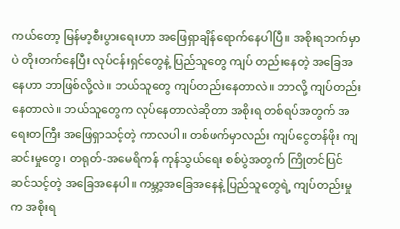ကယ်တော့ မြန်မာ့စီးပွားရေးဟာ အဖြေရှာချိန်ရောက်နေပါပြီ။ အစိုးရဘက်မှာပဲ တိုးတက်နေပြီး လုပ်ငန်းရှင်တွေနဲ့ ပြည်သူတွေ ကျပ် တည်းနေတဲ့ အခြေအနေဟာ ဘာဖြစ်လို့လဲ။ ဘယ်သူတွေ ကျပ်တည်းနေတာလဲ။ ဘာလို့ ကျပ်တည်းနေတာလဲ။ ဘယ်သူတွေက လုပ်နေတာလဲဆိုတာ အစိုးရ တစ်ရပ်အတွက် အရေးတကြီး အဖြေရှာသင့်တဲ့ ကာလပါ။ တစ်ဖက်မှာလည်း ကျပ်ငွေတန်ဖိုး ကျဆင်းမှုတွေ၊ တရုတ်-အမေရိကန် ကုန်သွယ်ရေး စစ်ပွဲအတွက် ကြိုတင်ပြင်ဆင်သင့်တဲ့ အခြေအနေပါ။ ကမ္ဘာ့အခြေအနေနဲ့ ပြည်သူတွေရဲ့ ကျပ်တည်းမှုက အစိုးရ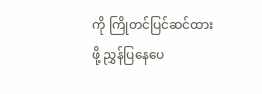ကို ကြိုတင်ပြင်ဆင်ထား ဖို့ ညွှန်ပြနေပေ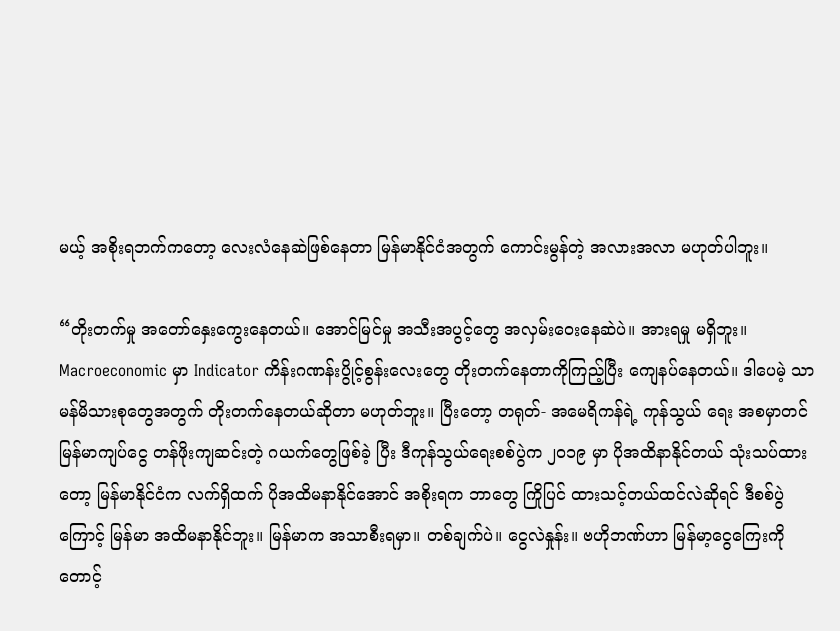မယ့် အစိုးရဘက်ကတော့ လေးလံနေဆဲဖြစ်နေတာ မြန်မာနိုင်ငံအတွက် ကောင်းမွန်တဲ့ အလားအလာ မဟုတ်ပါဘူး။

“တိုးတက်မှု အတော်နှေးကွေးနေတယ်။ အောင်မြင်မှု အသီးအပွင့်တွေ အလှမ်းဝေးနေဆဲပဲ။ အားရမှု မရှိဘူး။ Macroeconomic မှာ Indicator ကိန်းဂဏန်းပွိုင့်စွန်းလေးတွေ တိုးတက်နေတာကိုကြည့်ပြီး ကျေနပ်နေတယ်။ ဒါပေမဲ့ သာမန်မိသားစုတွေအတွက် တိုးတက်နေတယ်ဆိုတာ မဟုတ်ဘူး။ ပြီးတော့ တရုတ်- အမေရိကန်ရဲ့ ကုန်သွယ် ရေး အစမှာတင် မြန်မာကျပ်ငွေ တန်ဖိုးကျဆင်းတဲ့ ဂယက်တွေဖြစ်ခဲ့ ပြီး ဒီကုန်သွယ်ရေးစစ်ပွဲက ၂၀၁၉ မှာ ပိုအထိနာနိုင်တယ် သုံးသပ်ထားတော့ မြန်မာနိုင်ငံက လက်ရှိထက် ပိုအထိမနာနိုင်အောင် အစိုးရက ဘာတွေ ကြိုပြင် ထားသင့်တယ်ထင်လဲဆိုရင် ဒီစစ်ပွဲကြောင့် မြန်မာ အထိမနာနိုင်ဘူး။ မြန်မာက အသာစီးရမှာ။ တစ်ချက်ပဲ။ ငွေလဲနှုန်း။ ဗဟိုဘဏ်ဟာ မြန်မာ့ငွေကြေးကို တောင့်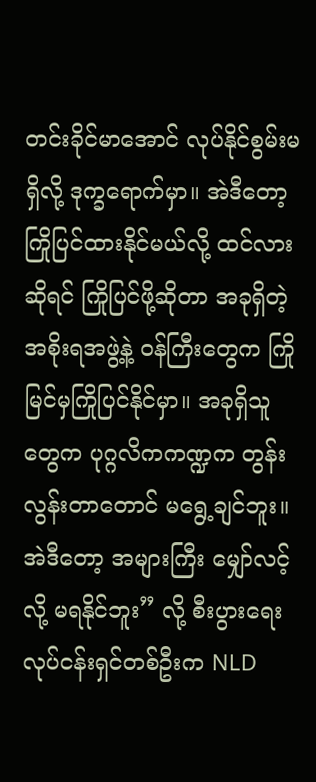တင်းခိုင်မာအောင် လုပ်နိုင်စွမ်းမရှိလို့ ဒုက္ခရောက်မှာ။ အဲဒီတော့ ကြိုပြင်ထားနိုင်မယ်လို့ ထင်လားဆိုရင် ကြိုပြင်ဖို့ဆိုတာ အခုရှိတဲ့ အစိုးရအဖွဲ့နဲ့ ဝန်ကြီးတွေက ကြိုမြင်မှကြိုပြင်နိုင်မှာ။ အခုရှိသူတွေက ပုဂ္ဂလိကကဏ္ဍက တွန်းလွန်းတာတောင် မရွေ့ချင်ဘူး။ အဲဒီတော့ အများကြီး မျှော်လင့်လို့ မရနိုင်ဘူး” လို့ စီးပွားရေး လုပ်ငန်းရှင်တစ်ဦးက NLD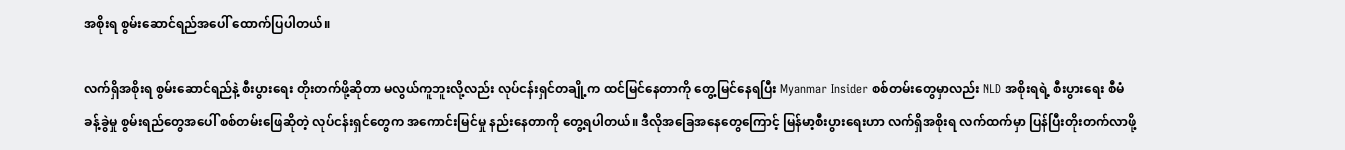အစိုးရ စွမ်းဆောင်ရည်အပေါ် ထောက်ပြပါတယ်။

လက်ရှိအစိုးရ စွမ်းဆောင်ရည်နဲ့ စီးပွားရေး တိုးတက်ဖို့ဆိုတာ မလွယ်ကူဘူးလို့လည်း လုပ်ငန်းရှင်တချို့က ထင်မြင်နေတာကို တွေ့မြင်နေရပြီး Myanmar Insider စစ်တမ်းတွေမှာလည်း NLD အစိုးရရဲ့ စီးပွားရေး စီမံခန့်ခွဲမှု စွမ်းရည်တွေအပေါ် စစ်တမ်းဖြေဆိုတဲ့ လုပ်ငန်းရှင်တွေက အကောင်းမြင်မှု နည်းနေတာကို တွေ့ရပါတယ်။ ဒီလိုအခြေအနေတွေကြောင့် မြန်မာ့စီးပွားရေးဟာ လက်ရှိအစိုးရ လက်ထက်မှာ ပြန်ပြီးတိုးတက်လာဖို့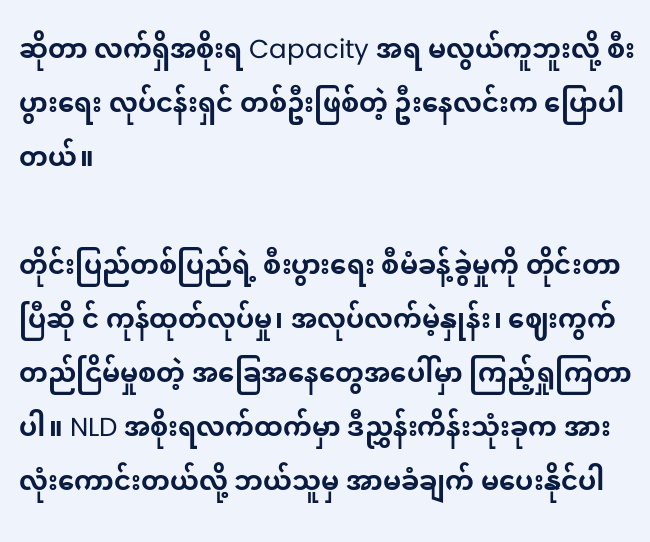ဆိုတာ လက်ရှိအစိုးရ Capacity အရ မလွယ်ကူဘူးလို့ စီးပွားရေး လုပ်ငန်းရှင် တစ်ဦးဖြစ်တဲ့ ဦးနေလင်းက ပြောပါတယ်။

တိုင်းပြည်တစ်ပြည်ရဲ့ စီးပွားရေး စီမံခန့်ခွဲမှုကို တိုင်းတာပြီဆို င် ကုန်ထုတ်လုပ်မှု၊ အလုပ်လက်မဲ့နှုန်း၊ ဈေးကွက်တည်ငြိမ်မှုစတဲ့ အခြေအနေတွေအပေါ်မှာ ကြည့်ရှုကြတာပါ။ NLD အစိုးရလက်ထက်မှာ ဒီညွှန်းကိန်းသုံးခုက အားလုံးကောင်းတယ်လို့ ဘယ်သူမှ အာမခံချက် မပေးနိုင်ပါ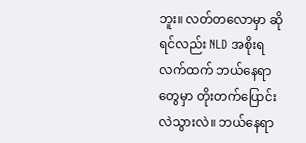ဘူး။ လတ်တလောမှာ ဆိုရင်လည်း NLD အစိုးရလက်ထက် ဘယ်နေရာတွေမှာ တိုးတက်ပြောင်းလဲသွားလဲ။ ဘယ်နေရာ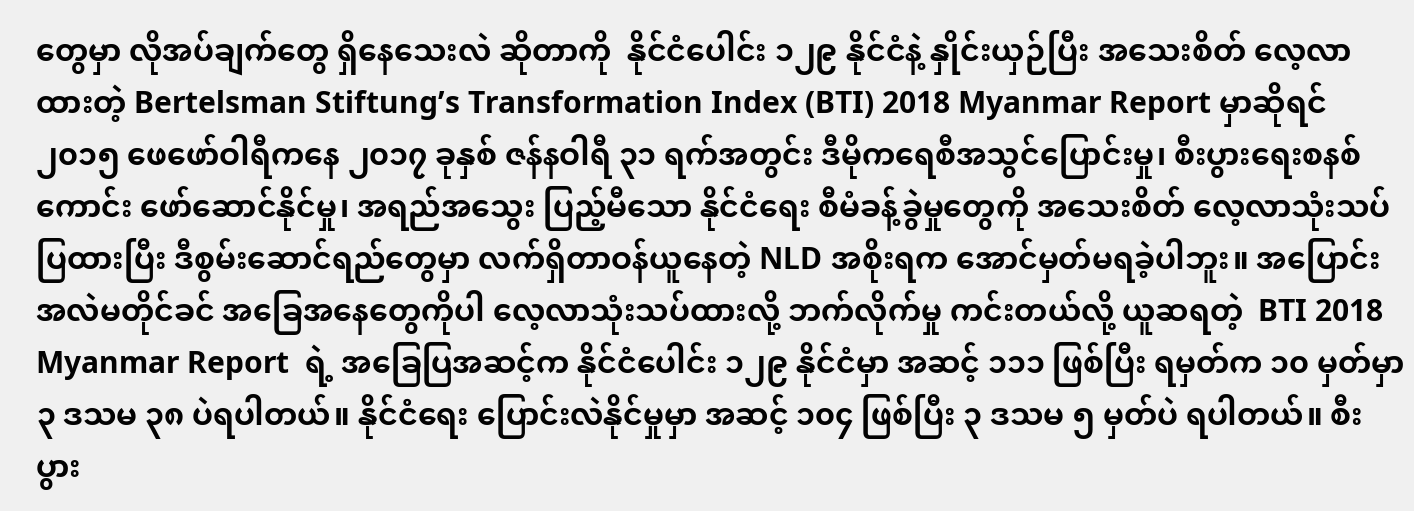တွေမှာ လိုအပ်ချက်တွေ ရှိနေသေးလဲ ဆိုတာကို  နိုင်ငံပေါင်း ၁၂၉ နိုင်ငံနဲ့ နှိုင်းယှဉ်ပြီး အသေးစိတ် လေ့လာထားတဲ့ Bertelsman Stiftung’s Transformation Index (BTI) 2018 Myanmar Report မှာဆိုရင် ၂၀၁၅ ဖေဖော်ဝါရီကနေ ၂၀၁၇ ခုနှစ် ဇန်နဝါရီ ၃၁ ရက်အတွင်း ဒီမိုကရေစီအသွင်ပြောင်းမှု၊ စီးပွားရေးစနစ်ကောင်း ဖော်ဆောင်နိုင်မှု၊ အရည်အသွေး ပြည့်မီသော နိုင်ငံရေး စီမံခန့်ခွဲမှုတွေကို အသေးစိတ် လေ့လာသုံးသပ် ပြထားပြီး ဒီစွမ်းဆောင်ရည်တွေမှာ လက်ရှိတာဝန်ယူနေတဲ့ NLD အစိုးရက အောင်မှတ်မရခဲ့ပါဘူး။ အပြောင်းအလဲမတိုင်ခင် အခြေအနေတွေကိုပါ လေ့လာသုံးသပ်ထားလို့ ဘက်လိုက်မှု ကင်းတယ်လို့ ယူဆရတဲ့  BTI 2018 Myanmar Report  ရဲ့ အခြေပြအဆင့်က နိုင်ငံပေါင်း ၁၂၉ နိုင်ငံမှာ အဆင့် ၁၁၁ ဖြစ်ပြီး ရမှတ်က ၁၀ မှတ်မှာ  ၃ ဒသမ ၃၈ ပဲရပါတယ်။ နိုင်ငံရေး ပြောင်းလဲနိုင်မှုမှာ အဆင့် ၁၀၄ ဖြစ်ပြီး ၃ ဒသမ ၅ မှတ်ပဲ ရပါတယ်။ စီးပွား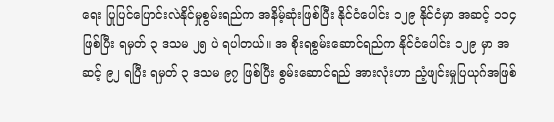ရေး ပြုပြင်ပြောင်းလဲနိုင်မှုစွမ်းရည်က အနိမ့်ဆုံးဖြစ်ပြီး နိုင်ငံပေါင်း ၁၂၉ နိုင်ငံမှာ အဆင့် ၁၁၄ ဖြစ်ပြီး ရမှတ် ၃ ဒသမ ၂၅ ပဲ ရပါတယ်။ အ စိုးရစွမ်းဆောင်ရည်က နိုင်ငံပေါင်း ၁၂၉ မှာ အဆင့် ၉၂ ရပြီး ရမှတ် ၃ ဒသမ ၉၇ ဖြစ်ပြီး စွမ်းဆောင်ရည် အားလုံးဟာ ညံ့ဖျင်းမှုပြယုဂ်အဖြစ်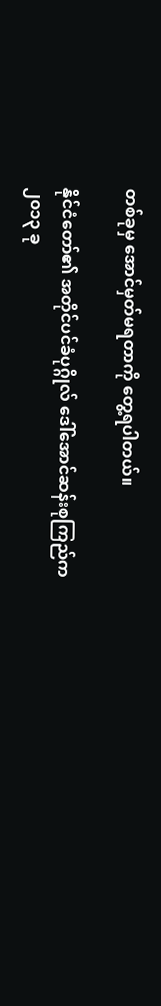တစ်ခုမှ အောင်မှတ်မရတာကို တွေ့ရပါတယ်။

နိုင်ငံတော်၏ အတိုင်ပင်ခံပုဂ္ဂိုလ် ဒေါ်အောင်ဆန်းစုကြည်က ၂၀၁၃ ခု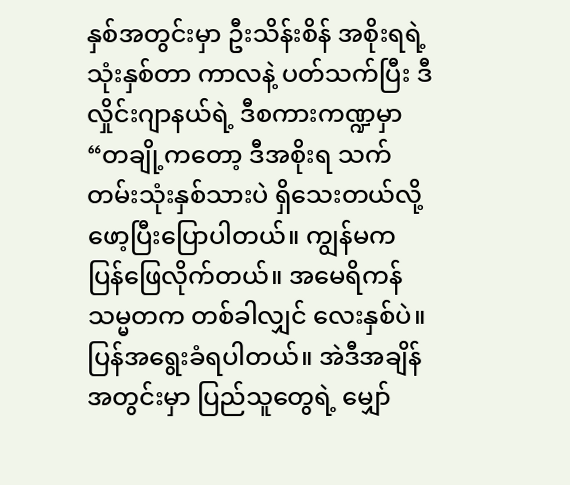နှစ်အတွင်းမှာ ဦးသိန်းစိန် အစိုးရရဲ့ သုံးနှစ်တာ ကာလနဲ့ ပတ်သက်ပြီး ဒီလှိုင်းဂျာနယ်ရဲ့ ဒီစကားကဏ္ဍမှာ “တချို့ကတော့ ဒီအစိုးရ သက်တမ်းသုံးနှစ်သားပဲ ရှိသေးတယ်လို့ ဖော့ပြီးပြောပါတယ်။ ကျွန်မက ပြန်ဖြေလိုက်တယ်။ အမေရိကန် သမ္မတက တစ်ခါလျှင် လေးနှစ်ပဲ။ ပြန်အရွေးခံရပါတယ်။ အဲဒီအချိန်အတွင်းမှာ ပြည်သူတွေရဲ့ မျှော်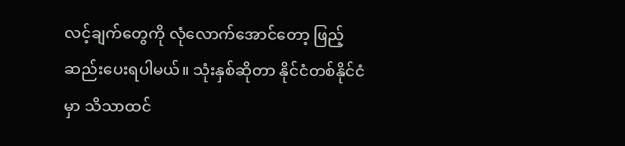လင့်ချက်တွေကို လုံလောက်အောင်တော့ ဖြည့်ဆည်းပေးရပါမယ်။ သုံးနှစ်ဆိုတာ နိုင်ငံတစ်နိုင်ငံမှာ သိသာထင်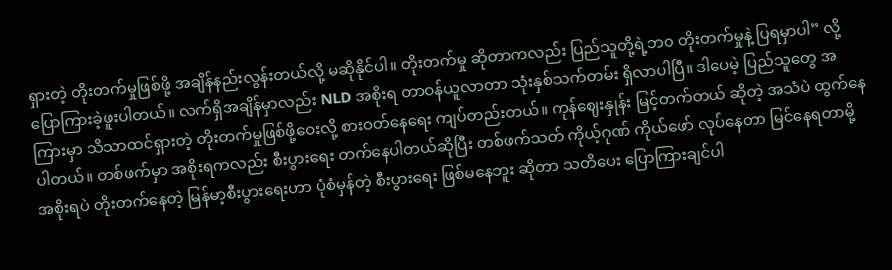ရှားတဲ့ တိုးတက်မှုဖြစ်ဖို့ အချိန်နည်းလွန်းတယ်လို့ မဆိုနိုင်ပါ။ တိုးတက်မှု ဆိုတာကလည်း ပြည်သူတို့ရဲ့ဘ၀ တိုးတက်မှုနဲ့ ပြရမှာပါ” လို့ ပြောကြားခဲ့ဖူးပါတယ်။ လက်ရှိအချိန်မှာလည်း NLD အစိုးရ တာဝန်ယူလာတာ သုံးနှစ်သက်တမ်း ရှိလာပါပြီ။ ဒါပေမဲ့ ပြည်သူတွေ အကြားမှာ သိသာထင်ရှားတဲ့ တိုးတက်မှုဖြစ်ဖို့ဝေးလို့ စားဝတ်နေရေး ကျပ်တည်းတယ်။ ကုန်ဈေးနှုန်း မြင့်တက်တယ် ဆိုတဲ့ အသံပဲ ထွက်နေပါတယ်။ တစ်ဖက်မှာ အစိုးရကလည်း စီးပွားရေး တက်နေပါတယ်ဆိုပြီး တစ်ဖက်သတ် ကိုယ့်ဂုဏ် ကိုယ်ဖော် လုပ်နေတာ မြင်နေရတာမို့ အစိုးရပဲ တိုးတက်နေတဲ့ မြန်မာ့စီးပွားရေးဟာ ပုံစံမှန်တဲ့ စီးပွားရေး ဖြစ်မနေဘူး ဆိုတာ သတိပေး ပြောကြားချင်ပါ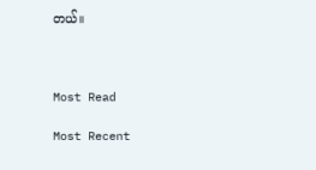တယ်။



Most Read

Most Recent